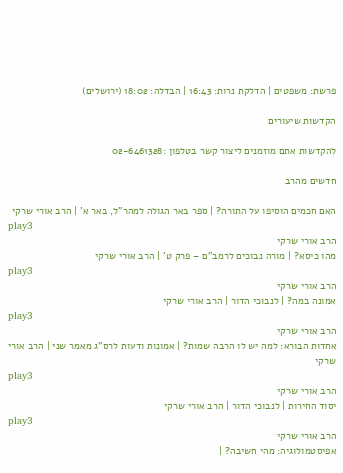פרשת: משפטים | הדלקת נרות: 16:43 | הבדלה: 18:02 (ירושלים)

הקדשות שיעורים

להקדשות אתם מוזמנים ליצור קשר בטלפון :02-6461328

חדשים מהרב

האם חכמים הוסיפו על התורה? | ספר באר הגולה למהר”ל, באר א’ | הרב אורי שרקי
play3
הרב אורי שרקי
מהו כיסא? | מורה נבוכים לרמב”ם – פרק ט’ | הרב אורי שרקי
play3
הרב אורי שרקי
אמונה במה? | לנבוכי הדור | הרב אורי שרקי
play3
הרב אורי שרקי
אחדות הבורא: למה יש לו הרבה שמות? | אמונות ודעות לרס”ג מאמר שני | הרב אורי שרקי
play3
הרב אורי שרקי
יסוד החירות | לנבוכי הדור | הרב אורי שרקי
play3
הרב אורי שרקי
אפיסטמולוגיה: מהי חשיבה? |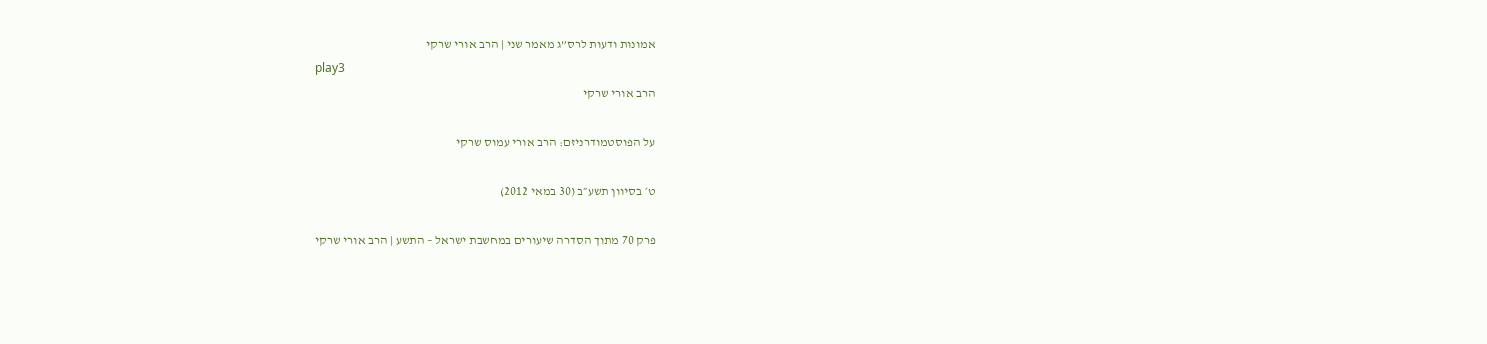אמונות ודעות לרס”ג מאמר שני | הרב אורי שרקי
play3
הרב אורי שרקי

על הפוסטמודרניזם: הרב אורי עמוס שרקי

ט׳ בסיוון תשע״ב (30 במאי 2012)

פרק 70 מתוך הסדרה שיעורים במחשבת ישראל – התשע | הרב אורי שרקי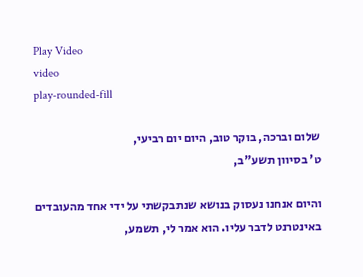Play Video
video
play-rounded-fill

שלום וברכה, בוקר טוב, היום יום רביעי,
ט' בסיוון תשע"ב,

והיום אנחנו נעסוק בנושא שנתבקשתי על ידי אחד מהעובדים באינטרנט לדבר עליו. הוא אמר לי, תשמע,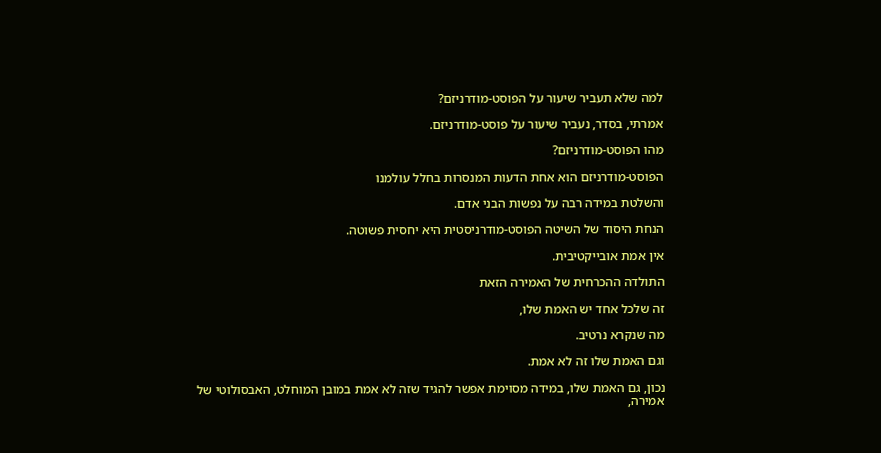למה שלא תעביר שיעור על הפוסט-מודרניזם?

אמרתי, בסדר, נעביר שיעור על פוסט-מודרניזם.

מהו הפוסט-מודרניזם?

הפוסט-מודרניזם הוא אחת הדעות המנסרות בחלל עולמנו

והשלטת במידה רבה על נפשות הבני אדם.

הנחת היסוד של השיטה הפוסט-מודרניסטית היא יחסית פשוטה.

אין אמת אובייקטיבית.

התולדה ההכרחית של האמירה הזאת

זה שלכל אחד יש האמת שלו,

מה שנקרא נרטיב.

וגם האמת שלו זה לא אמת.

נכון, גם האמת שלו, במידה מסוימת אפשר להגיד שזה לא אמת במובן המוחלט, האבסולוטי של אמירה,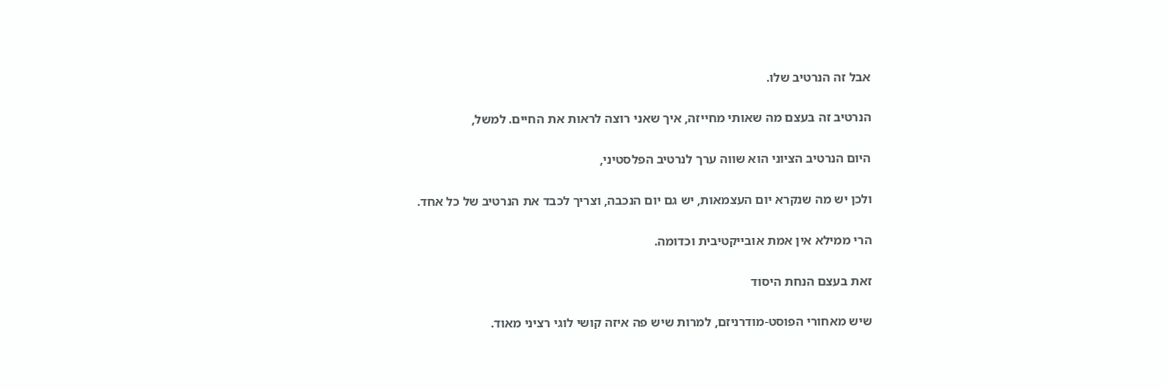אבל זה הנרטיב שלו.

הנרטיב זה בעצם מה שאותי מחייזה, איך שאני רוצה לראות את החיים. למשל,

היום הנרטיב הציוני הוא שווה ערך לנרטיב הפלסטיני,

ולכן יש מה שנקרא יום העצמאות, יש גם יום הנכבה, וצריך לכבד את הנרטיב של כל אחד.

הרי ממילא אין אמת אובייקטיבית וכדומה.

זאת בעצם הנחת היסוד

שיש מאחורי הפוסט-מודרניזם, למרות שיש פה איזה קושי לוגי רציני מאוד.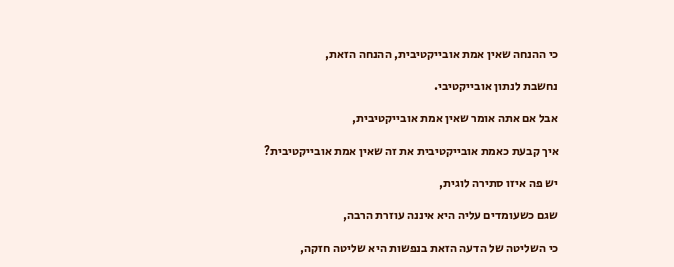כי ההנחה שאין אמת אובייקטיבית, ההנחה הזאת,

נחשבת לנתון אובייקטיבי.

אבל אם אתה אומר שאין אמת אובייקטיבית,

איך קבעת כאמת אובייקטיבית את זה שאין אמת אובייקטיבית?

יש פה איזו סתירה לוגית,

שגם כשעומדים עליה היא איננה עוזרת הרבה,

כי השליטה של הדעה הזאת בנפשות היא שליטה חזקה,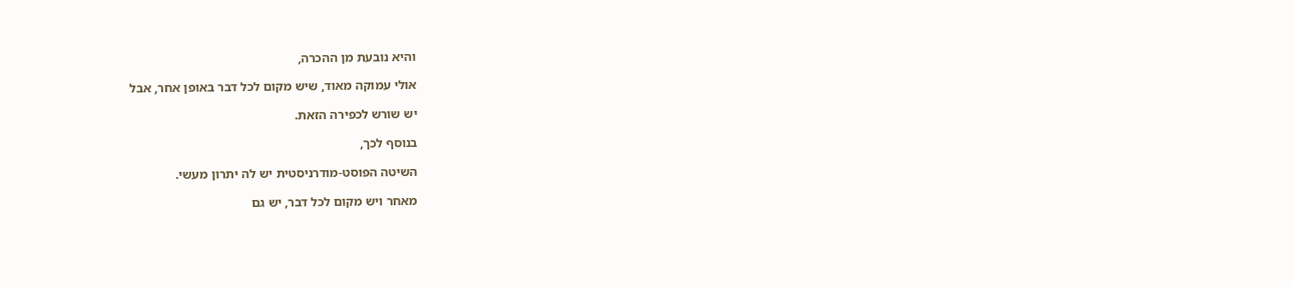והיא נובעת מן ההכרה,

אולי עמוקה מאוד, שיש מקום לכל דבר באופן אחר, אבל

יש שורש לכפירה הזאת.

בנוסף לכך,

השיטה הפוסט-מודרניסטית יש לה יתרון מעשי.

מאחר ויש מקום לכל דבר, יש גם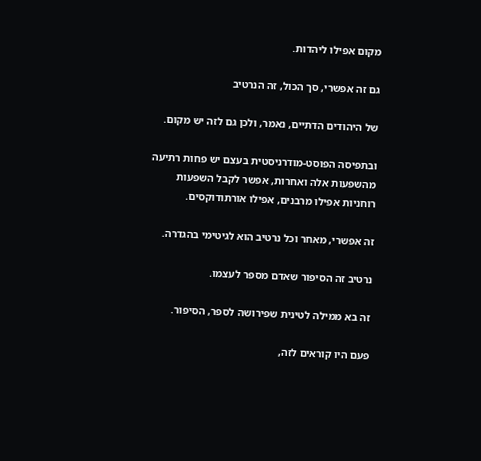מקום אפילו ליהדות.

גם זה אפשרי, סך הכול, זה הנרטיב

של היהודים הדתיים, נאמר, ולכן גם לזה יש מקום.

ובתפיסה הפוסט-מודרניסטית בעצם יש פחות רתיעה מהשפעות אלה ואחרות, אפשר לקבל השפעות רוחניות אפילו מרבנים, אפילו אורתודוקסים.

זה אפשרי, מאחר וכל נרטיב הוא לגיטימי בהגדרה.

נרטיב זה הסיפור שאדם מספר לעצמו.

זה בא ממילה לטינית שפירושה לספר, הסיפור.

פעם היו קוראים לזה,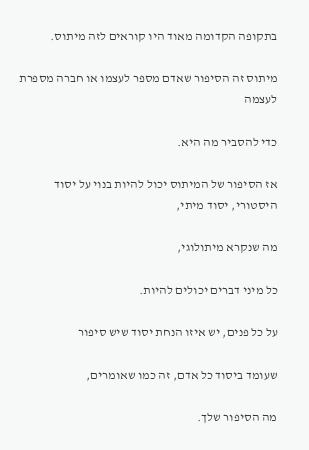בתקופה הקדומה מאוד היו קוראים לזה מיתוס.

מיתוס זה הסיפור שאדם מספר לעצמו או חברה מספרת לעצמה

כדי להסביר מה היא.

אז הסיפור של המיתוס יכול להיות בנוי על יסוד היסטורי, יסוד מיתי,

מה שנקרא מיתולוגי,

כל מיני דברים יכולים להיות.

על כל פנים, יש איזו הנחת יסוד שיש סיפור

שעומד ביסוד כל אדם, זה כמו שאומרים,

מה הסיפור שלך.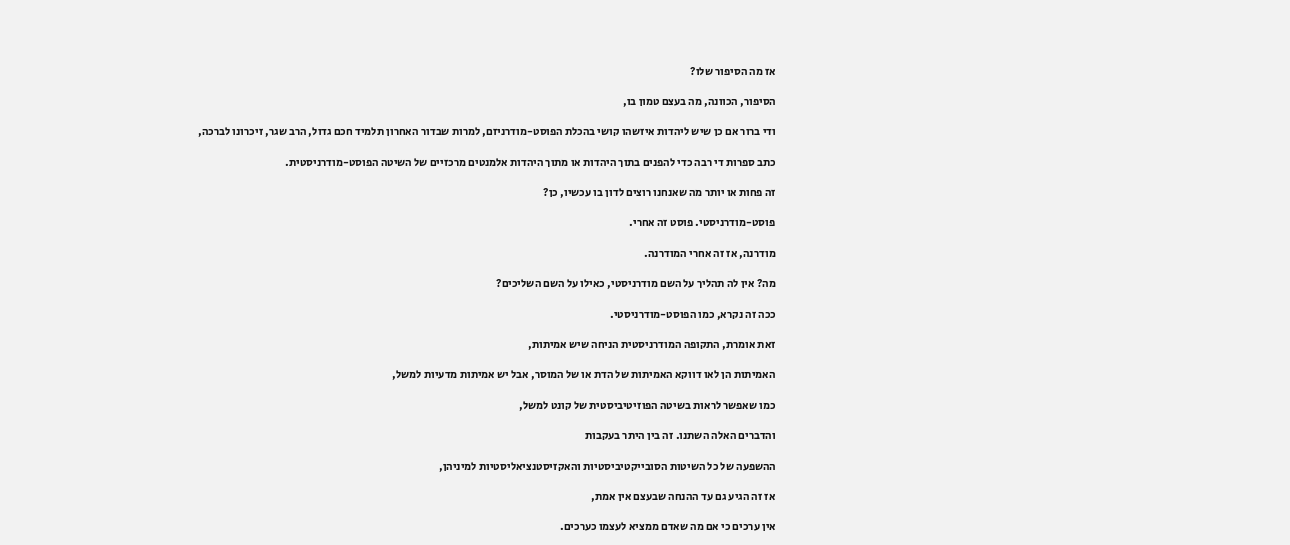אז מה הסיפור שלו?

הסיפור, הכוונה, מה בעצם טמון בו,

ודי ברור אם כן שיש ליהדות איזשהו קושי בהכלת הפוסט-מודרניזם, למרות שבדור האחרון תלמיד חכם גדול, הרב שגר, זיכרונו לברכה,

כתב ספרות די רבה כדי להפנים בתוך היהדות או מתוך היהדות אלמנטים מרכזיים של השיטה הפוסט-מודרניסטית.

זה פחות או יותר מה שאנחנו רוצים לדון בו עכשיו, כן?

פוסט-מודרניסטי. פוסט זה אחרי.

מודרנה, אז זה אחרי המודרנה.

מה? אין לה תהליך על השם מודרניסטי, כאילו על השם השליכים?

ככה זה נקרא, כמו הפוסט-מודרניסטי.

זאת אומרת, התקופה המודרניסטית הניחה שיש אמיתות,

האמיתות הן לאו דווקא האמיתות של הדת או של המוסר, אבל יש אמיתות מדעיות למשל,

כמו שאפשר לראות בשיטה הפוזיטיביסטית של קונט למשל,

והדברים האלה השתנו. זה בין היתר בעקבות

ההשפעה של כל השיטות הסובייקטיביסטיות והאקזיסטנציאליסטיות למיניהן,

אז זה הגיע גם עד ההנחה שבעצם אין אמת,

אין ערכים כי אם מה שאדם ממציא לעצמו כערכים.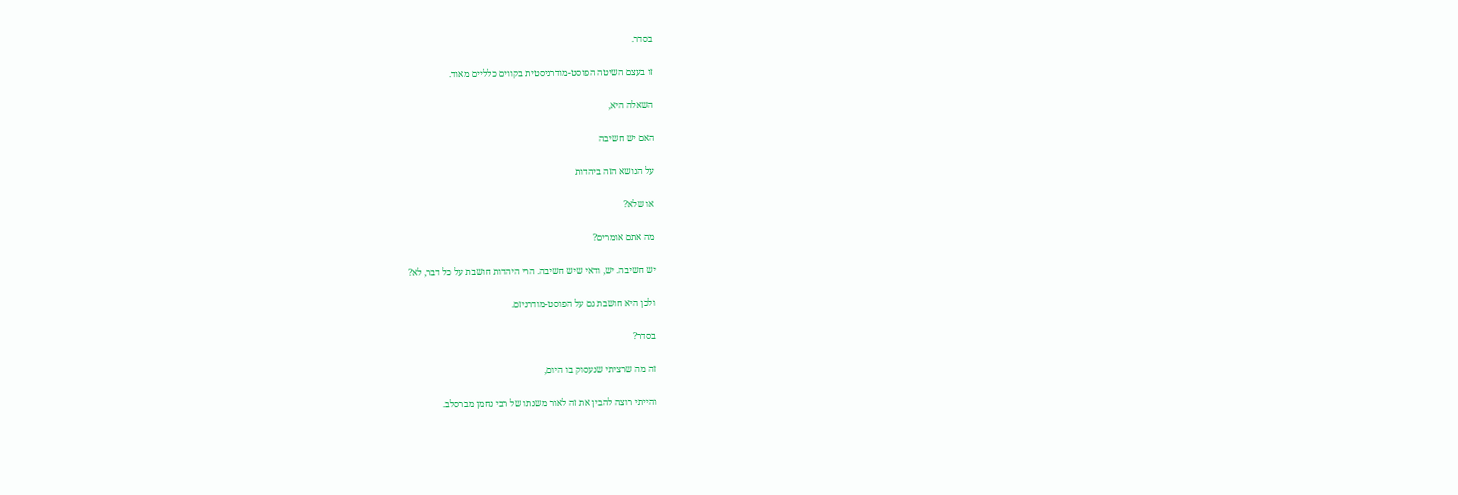בסדר.

זו בעצם השיטה הפוסט-מודרניסטית בקווים כלליים מאוד.

השאלה היא,

האם יש חשיבה

על הנושא הזה ביהדות

או שלא?

מה אתם אומרים?

יש חשיבה. יש, ודאי שיש חשיבה. הרי היהדות חושבת על כל דבר, לא?

ולכן היא חושבת גם על הפוסט-מודרניזם.

בסדר?

זה מה שרציתי שנעסוק בו היום,

והייתי רוצה להבין את זה לאור משנתו של רבי נחמן מברסלב.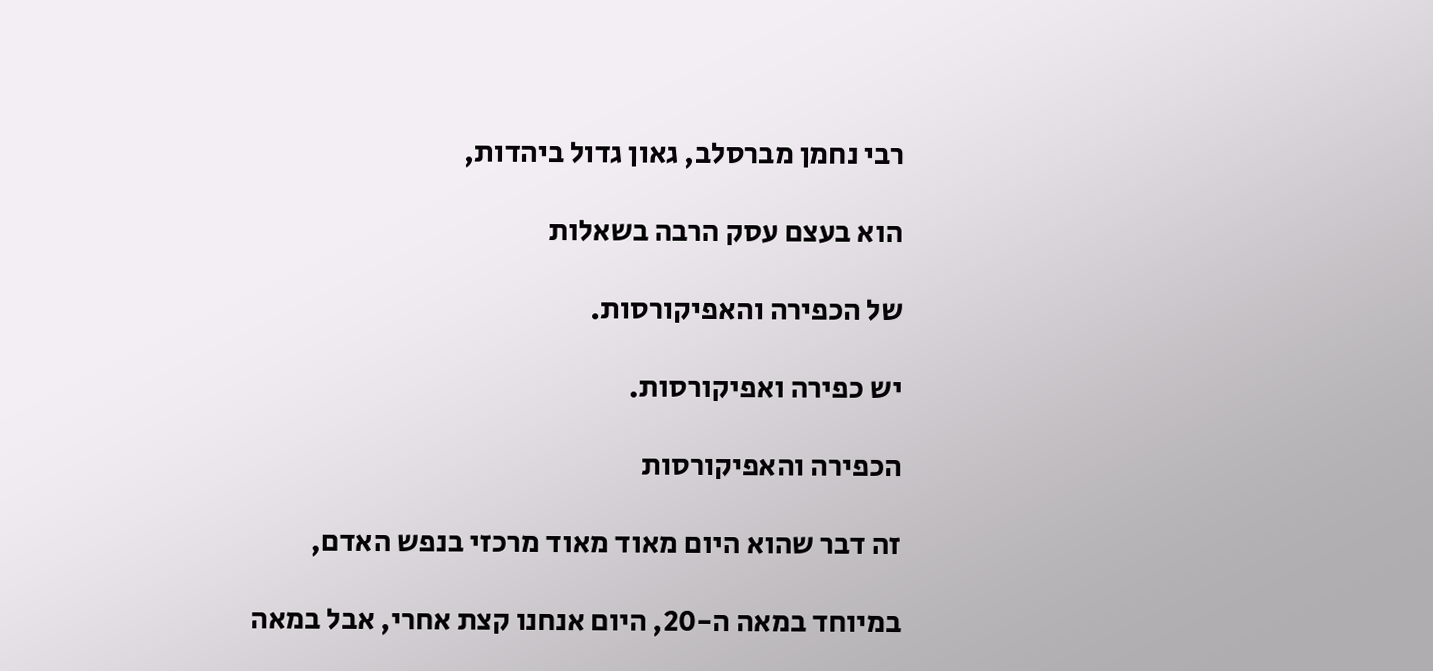רבי נחמן מברסלב, גאון גדול ביהדות,

הוא בעצם עסק הרבה בשאלות

של הכפירה והאפיקורסות.

יש כפירה ואפיקורסות.

הכפירה והאפיקורסות

זה דבר שהוא היום מאוד מאוד מרכזי בנפש האדם,

במיוחד במאה ה-20, היום אנחנו קצת אחרי, אבל במאה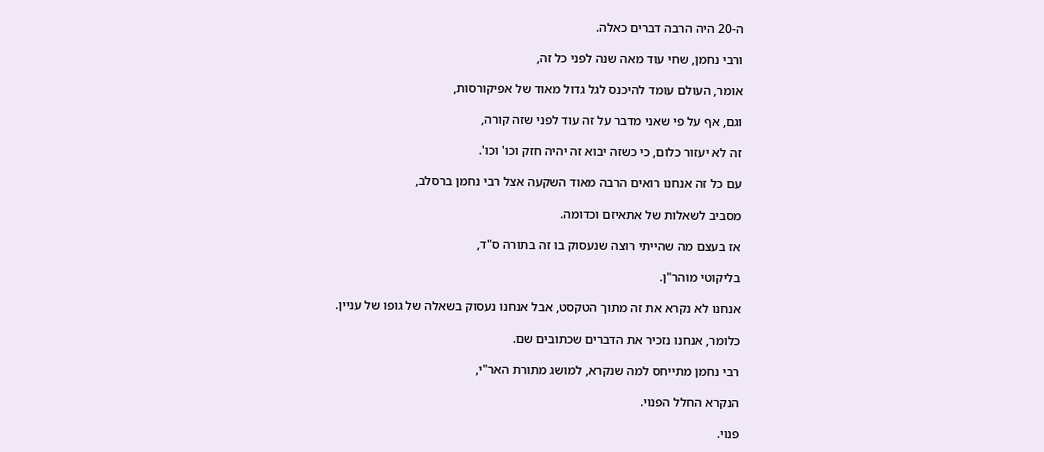ה-20 היה הרבה דברים כאלה.

ורבי נחמן, שחי עוד מאה שנה לפני כל זה,

אומר, העולם עומד להיכנס לגל גדול מאוד של אפיקורסות,

וגם, אף על פי שאני מדבר על זה עוד לפני שזה קורה,

זה לא יעזור כלום, כי כשזה יבוא זה יהיה חזק וכו' וכו'.

עם כל זה אנחנו רואים הרבה מאוד השקעה אצל רבי נחמן ברסלב,

מסביב לשאלות של אתאיזם וכדומה.

אז בעצם מה שהייתי רוצה שנעסוק בו זה בתורה ס"ד,

בליקוטי מוהר"ן.

אנחנו לא נקרא את זה מתוך הטקסט, אבל אנחנו נעסוק בשאלה של גופו של עניין.

כלומר, אנחנו נזכיר את הדברים שכתובים שם.

רבי נחמן מתייחס למה שנקרא, למושג מתורת האר"י,

הנקרא החלל הפנוי.

פנוי.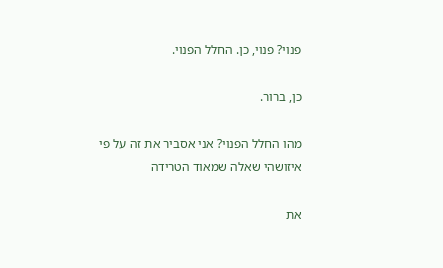פנוי? פנוי, כן. החלל הפנוי.

כן, ברור.

מהו החלל הפנוי? אני אסביר את זה על פי איזושהי שאלה שמאוד הטרידה

את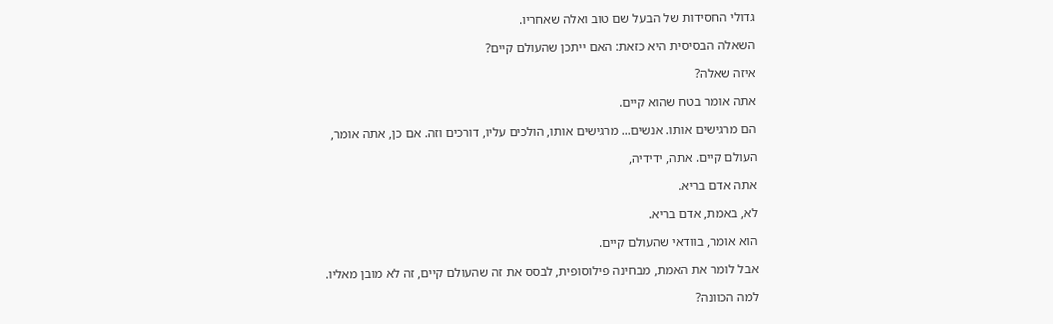גדולי החסידות של הבעל שם טוב ואלה שאחריו.

השאלה הבסיסית היא כזאת: האם ייתכן שהעולם קיים?

איזה שאלה?

אתה אומר בטח שהוא קיים.

הם מרגישים אותו. אנשים... מרגישים אותו, הולכים עליו, דורכים וזה. אם כן, אתה אומר,

העולם קיים. אתה, ידידיה,

אתה אדם בריא.

לא, באמת, אדם בריא.

הוא אומר, בוודאי שהעולם קיים.

אבל לומר את האמת, מבחינה פילוסופית, לבסס את זה שהעולם קיים, זה לא מובן מאליו.

למה הכוונה?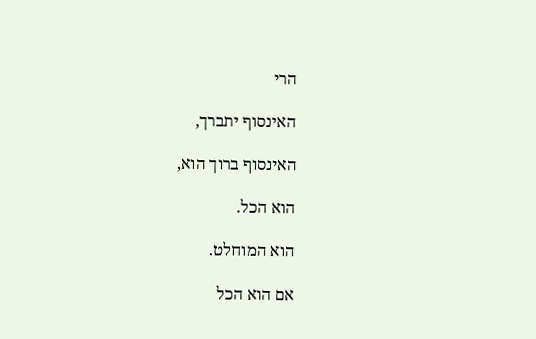הרי

האינסוף יתברך,

האינסוף ברוך הוא,

הוא הכל.

הוא המוחלט.

אם הוא הכל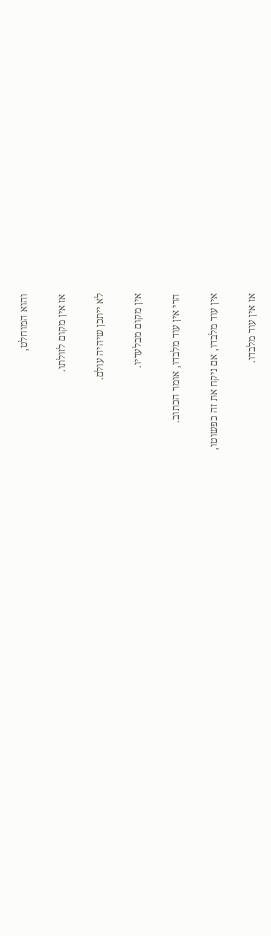והוא המוחלט,

אז אין מקום לזולתו.

לא ייתכן שיהיה עולם.

אין מקום מבלעדיו.

הרי אין עוד מלבדו, אומר הכתוב.

אין עוד מלבדו, אם ניקח את זה כפשוטו,

אז אין עוד מלבדו.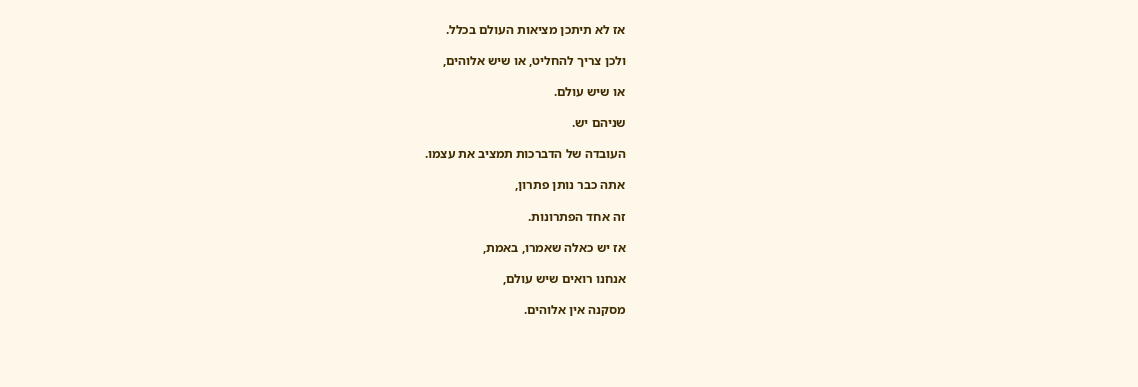אז לא תיתכן מציאות העולם בכלל.

ולכן צריך להחליט, או שיש אלוהים,

או שיש עולם.

שניהם יש.

העובדה של הדברכות תמציב את עצמו.

אתה כבר נותן פתרון,

זה אחד הפתרונות.

אז יש כאלה שאמרו, באמת,

אנחנו רואים שיש עולם,

מסקנה אין אלוהים.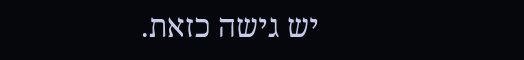יש גישה כזאת.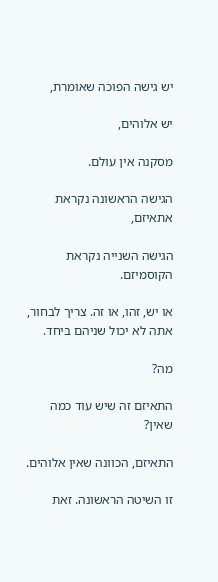יש גישה הפוכה שאומרת,

יש אלוהים,

מסקנה אין עולם.

הגישה הראשונה נקראת אתאיזם,

הגישה השנייה נקראת הקוסמיזם.

או יש, זהו, או זה. צריך לבחור, אתה לא יכול שניהם ביחד.

מה?

התאיזם זה שיש עוד כמה שאין?

התאיזם, הכוונה שאין אלוהים.

זו השיטה הראשונה. זאת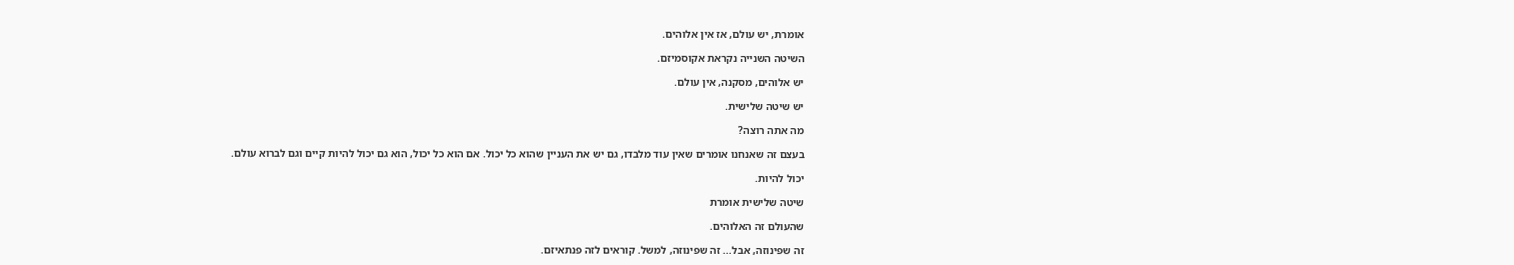אומרת, יש עולם, אז אין אלוהים.

השיטה השנייה נקראת אקוסמיזם.

יש אלוהים, מסקנה, אין עולם.

יש שיטה שלישית.

מה אתה רוצה?

בעצם זה שאנחנו אומרים שאין עוד מלבדו, גם יש את העניין שהוא כל יכול. אם הוא כל יכול, הוא גם יכול להיות קיים וגם לברוא עולם.

יכול להיות.

שיטה שלישית אומרת

שהעולם זה האלוהים.

זה שפינוזה, אבל... זה שפינוזה, למשל. קוראים לזה פנתאיזם.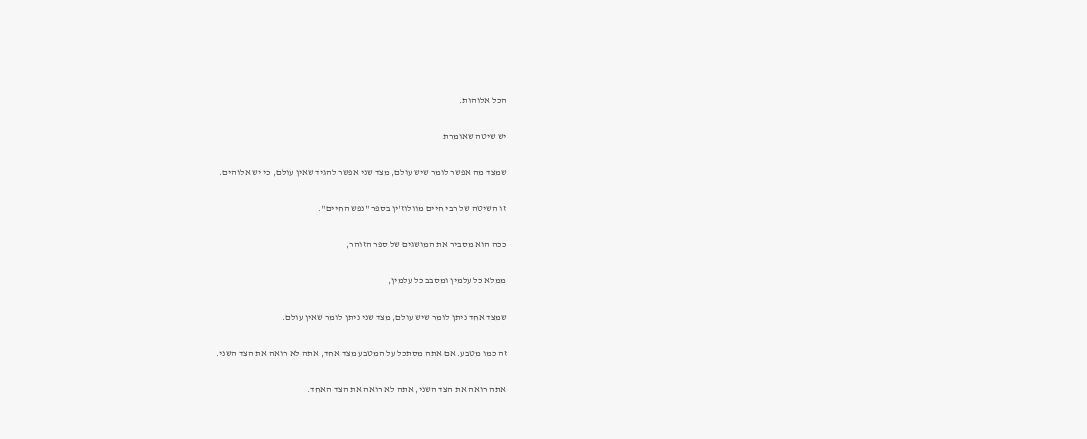הכל אלוהות.

יש שיטה שאומרת

שמצד מה אפשר לומר שיש עולם, מצד שני אפשר להגיד שאין עולם, כי יש אלוהים.

זו השיטה של רבי חיים מוולוז'ין בספר "נפש החיים".

ככה הוא מסביר את המושגים של ספר הזוהר,

ממלא כל עלמין ומסבב כל עלמין,

שמצד אחד ניתן לומר שיש עולם, מצד שני ניתן לומר שאין עולם.

זה כמו מטבע. אם אתה מסתכל על המטבע מצד אחד, אתה לא רואה את הצד השני.

אתה רואה את הצד השני, אתה לא רואה את הצד האחד.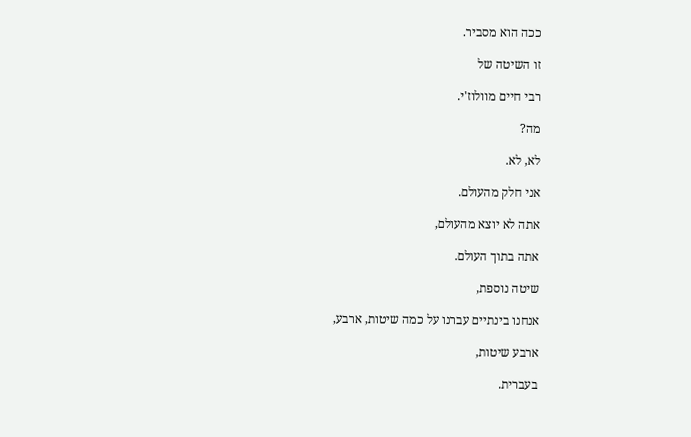ככה הוא מסביר.

זו השיטה של

רבי חיים מוולוז'י.

מה?

לא, לא.

אני חלק מהעולם.

אתה לא יוצא מהעולם,

אתה בתוך העולם.

שיטה נוספת,

אנחנו בינתיים עברנו על כמה שיטות, ארבע,

ארבע שיטות,

בעברית.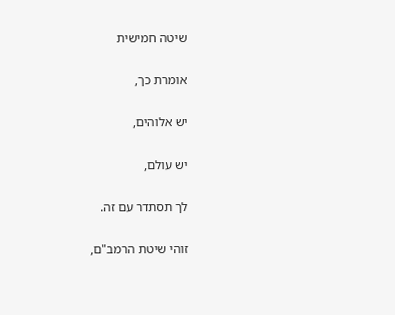שיטה חמישית

אומרת כך,

יש אלוהים,

יש עולם,

לך תסתדר עם זה.

זוהי שיטת הרמב"ם,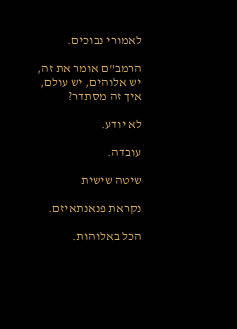לאמורי נבוכים.

הרמב"ם אומר את זה, יש אלוהים, יש עולם, איך זה מסתדר?

לא יודע.

עובדה.

שיטה שישית

נקראת פנאנתאיזם.

הכל באלוהות.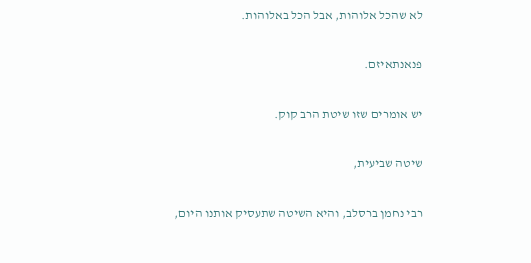לא שהכל אלוהות, אבל הכל באלוהות.

פנאנתאיזם.

יש אומרים שזו שיטת הרב קוק.

שיטה שביעית,

רבי נחמן ברסלב, והיא השיטה שתעסיק אותנו היום,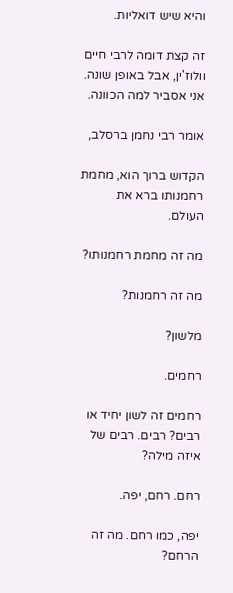והיא שיש דואליות.

זה קצת דומה לרבי חיים וולוז'ין, אבל באופן שונה. אני אסביר למה הכוונה.

אומר רבי נחמן ברסלב,

הקדוש ברוך הוא, מחמת רחמנותו ברא את העולם.

מה זה מחמת רחמנותו?

מה זה רחמנות?

מלשון?

רחמים.

רחמים זה לשון יחיד או רבים? רבים. רבים של איזה מילה?

רחם. רחם, יפה.

יפה, כמו רחם. מה זה הרחם?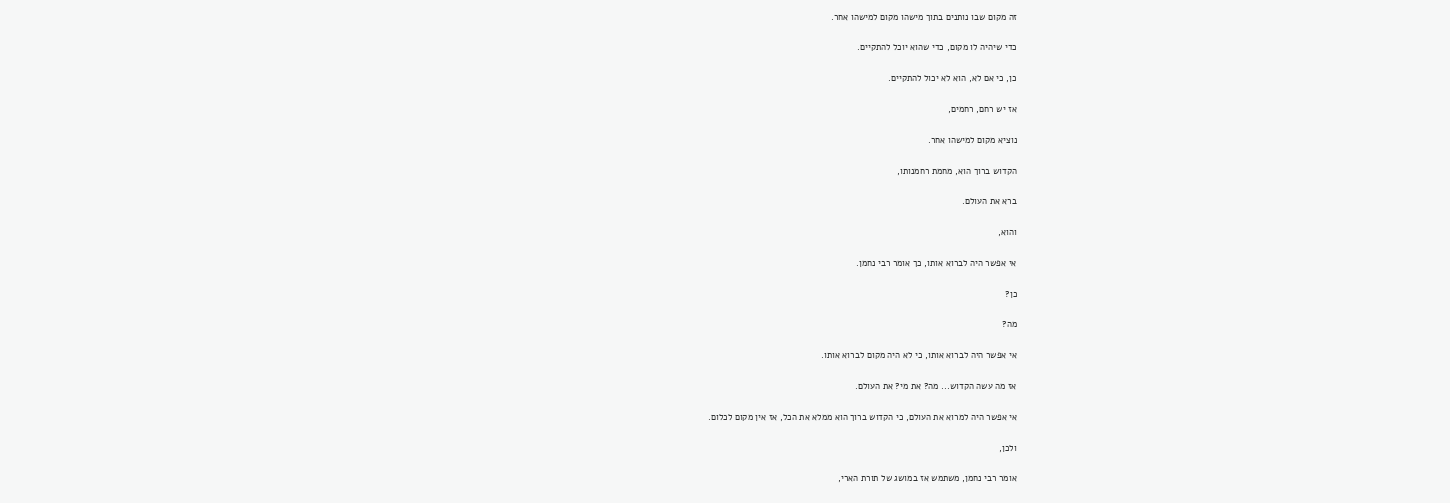זה מקום שבו נותנים בתוך מישהו מקום למישהו אחר.

כדי שיהיה לו מקום, כדי שהוא יוכל להתקיים.

כן, כי אם לא, הוא לא יכול להתקיים.

אז יש רחם, רחמים,

נוציא מקום למישהו אחר.

הקדוש ברוך הוא, מחמת רחמנותו,

ברא את העולם.

והוא,

אי אפשר היה לברוא אותו, כך אומר רבי נחמן.

כן?

מה?

אי אפשר היה לברוא אותו, כי לא היה מקום לברוא אותו.

אז מה עשה הקדוש... מה? את מי? את העולם.

אי אפשר היה למרוא את העולם, כי הקדוש ברוך הוא ממלא את הכל, אז אין מקום לכלום.

ולכן,

אומר רבי נחמן, משתמש אז במושג של תורת הארי,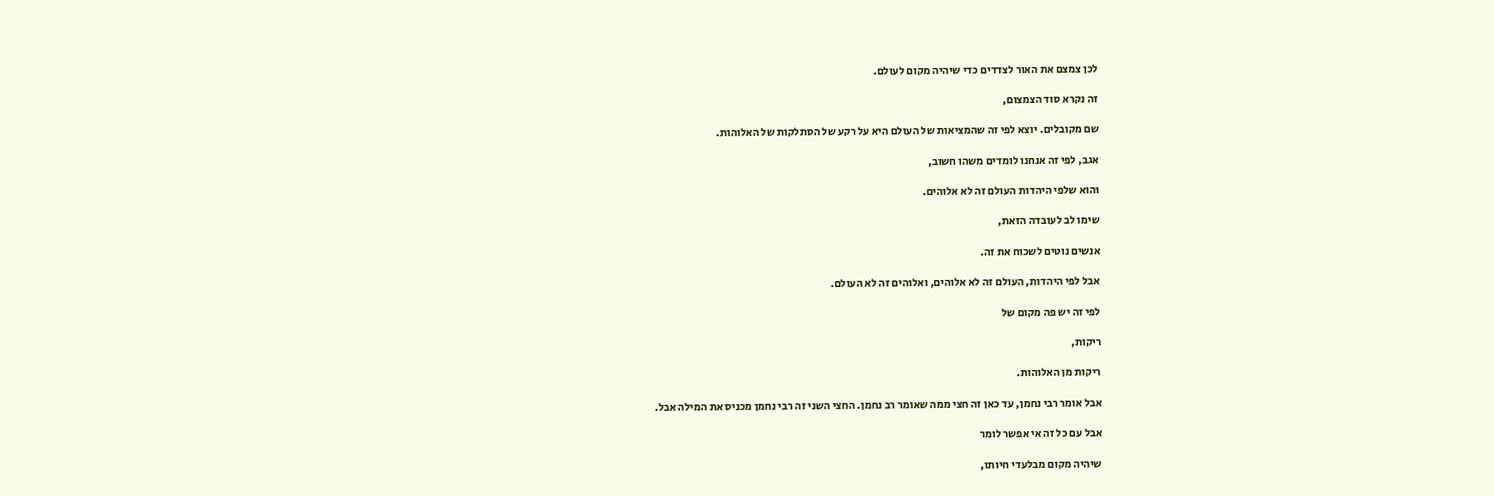לכן צמצם את האור לצדדים כדי שיהיה מקום לעולם.

זה נקרא סוד הצמצום,

שם מקובלים. יוצא לפי זה שהמציאות של העולם היא על רקע של הסתלקות של האלוהות.

אגב, לפי זה אנחנו לומדים משהו חשוב,

והוא שלפי היהדות העולם זה לא אלוהים.

שימו לב לעובדה הזאת,

אנשים נוטים לשכוח את זה.

אבל לפי היהדות, העולם זה לא אלוהים, ואלוהים זה לא העולם.

לפי זה יש פה מקום של

ריקות,

ריקות מן האלוהות.

אבל אומר רבי נחמן, עד כאן זה חצי ממה שאומר רב נחמן. החצי השני זה רבי נחמן מכניס את המילה אבל.

אבל עם כל זה אי אפשר לומר

שיהיה מקום מבלעדי חיותו,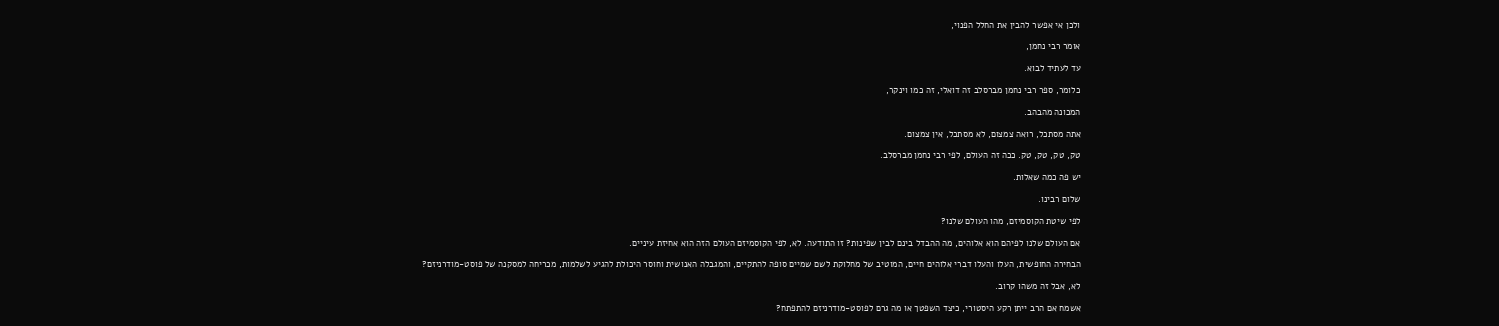ולכן אי אפשר להבין את החלל הפנוי,

אומר רבי נחמן,

עד לעתיד לבוא.

כלומר, ספר רבי נחמן מברסלב זה דואלי, זה כמו וינקר,

המכונה מהבהב.

אתה מסתכל, רואה צמצום, לא מסתכל, אין צמצום.

טק, טק, טק, טק. ככה זה העולם, לפי רבי נחמן מברסלב.

יש פה כמה שאלות.

שלום רבינו.

לפי שיטת הקוסמיזם, מהו העולם שלנו?

אם העולם שלנו לפיהם הוא אלוהים, מה ההבדל בינם לבין שפינות? זו התודעה. לא, לפי הקוסמיזם העולם הזה הוא אחיזת עיניים.

הבחירה החופשית, העלו והעלו דברי אלוהים חיים, המוטיב של מחלוקת לשם שמיים סופה להתקיים, והמגבלה האנושית וחוסר היכולת להגיע לשלמות, מכריחה למסקנה של פוסט-מודרניזם?

לא, אבל זה משהו קרוב.

אשמח אם הרב ייתן רקע היסטורי, כיצד השפטך או מה גרם לפוסט-מודרניזם להתפתח?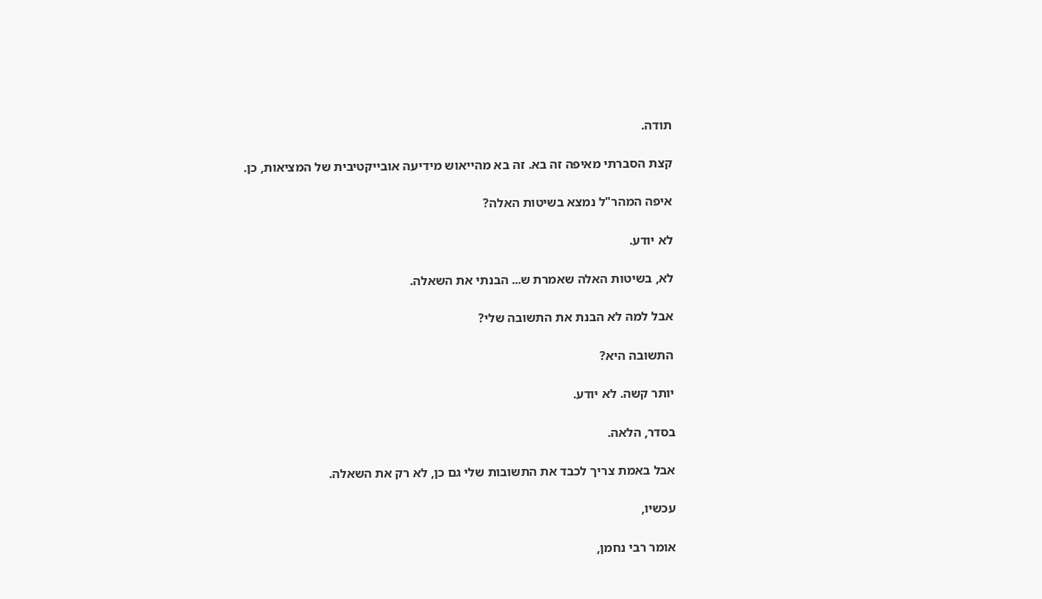תודה.

קצת הסברתי מאיפה זה בא. זה בא מהייאוש מידיעה אובייקטיבית של המציאות, כן.

איפה המהר"ל נמצא בשיטות האלה?

לא יודע.

לא, בשיטות האלה שאמרת ש... הבנתי את השאלה.

אבל למה לא הבנת את התשובה שלי?

התשובה היא?

יותר קשה. לא יודע.

בסדר, הלאה.

אבל באמת צריך לכבד את התשובות שלי גם כן, לא רק את השאלה.

עכשיו,

אומר רבי נחמן,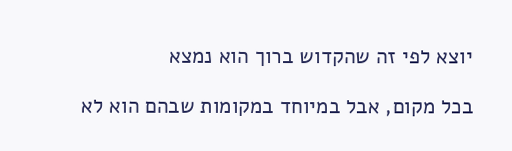יוצא לפי זה שהקדוש ברוך הוא נמצא

בכל מקום, אבל במיוחד במקומות שבהם הוא לא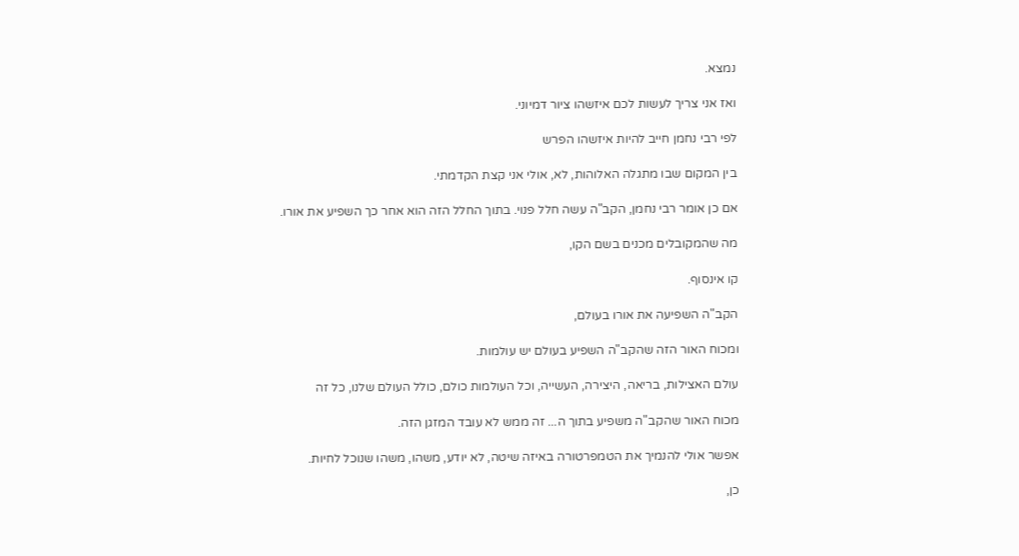נמצא.

ואז אני צריך לעשות לכם איזשהו ציור דמיוני.

לפי רבי נחמן חייב להיות איזשהו הפרש

בין המקום שבו מתגלה האלוהות, לא, אולי אני קצת הקדמתי.

אם כן אומר רבי נחמן, הקב"ה עשה חלל פנוי. בתוך החלל הזה הוא אחר כך השפיע את אורו.

מה שהמקובלים מכנים בשם הקו,

קו אינסוף.

הקב"ה השפיעה את אורו בעולם,

ומכוח האור הזה שהקב"ה השפיע בעולם יש עולמות.

עולם האצילות, בריאה, היצירה, העשייה, וכל העולמות כולם, כולל העולם שלנו, כל זה

מכוח האור שהקב"ה משפיע בתוך ה... זה ממש לא עובד המזגן הזה.

אפשר אולי להנמיך את הטמפרטורה באיזה שיטה, לא יודע, משהו, משהו שנוכל לחיות.

כן,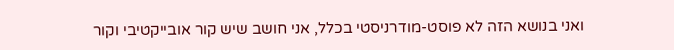ואני בנושא הזה לא פוסט-מודרניסטי בכלל, אני חושב שיש קור אובייקטיבי וקור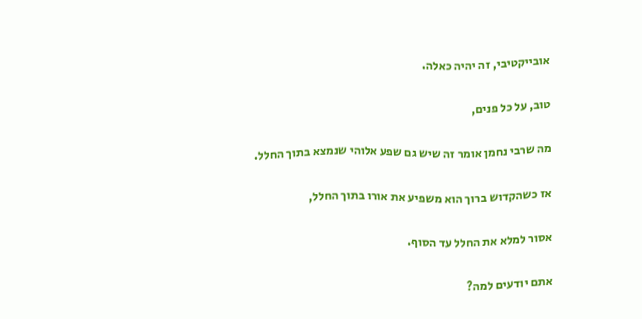אובייקטיבי, זה יהיה כאלה.

טוב, על כל פנים,

מה שרבי נחמן אומר זה שיש גם שפע אלוהי שנמצא בתוך החלל.

אז כשהקדוש ברוך הוא משפיע את אורו בתוך החלל,

אסור למלא את החלל עד הסוף.

אתם יודעים למה?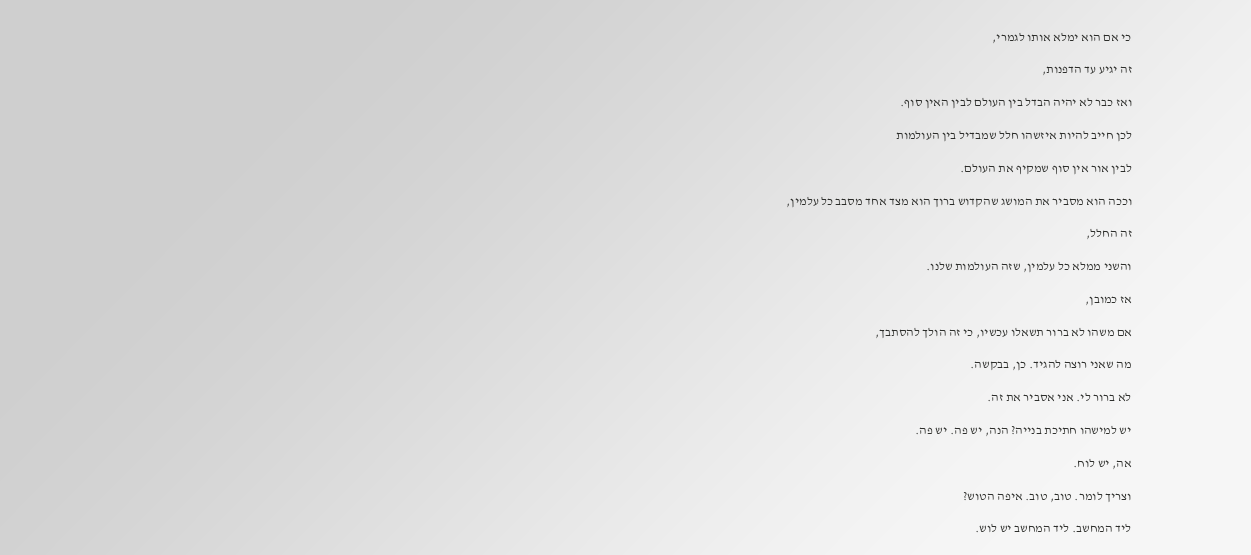כי אם הוא ימלא אותו לגמרי,

זה יגיע עד הדפנות,

ואז כבר לא יהיה הבדל בין העולם לבין האין סוף.

לכן חייב להיות איזשהו חלל שמבדיל בין העולמות

לבין אור אין סוף שמקיף את העולם.

וככה הוא מסביר את המושג שהקדוש ברוך הוא מצד אחד מסבב כל עלמין,

זה החלל,

והשני ממלא כל עלמין, שזה העולמות שלנו.

אז כמובן,

אם משהו לא ברור תשאלו עכשיו, כי זה הולך להסתבך,

מה שאני רוצה להגיד. כן, בבקשה.

לא ברור לי. אני אסביר את זה.

יש למישהו חתיכת בנייה? הנה, יש פה. יש פה.

אה, יש לוח.

וצריך לומר. טוב, טוב. איפה הטוש?

ליד המחשב. ליד המחשב יש לוש.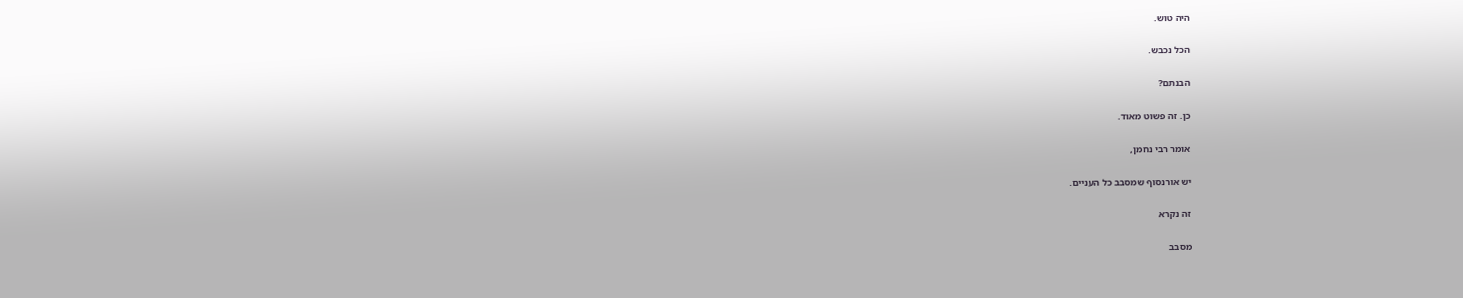היה טוש.

הכל נכבש.

הבנתם?

כן. זה פשוט מאוד.

אומר רבי נחמן,

יש אורנסוף שמסבב כל העניים.

זה נקרא

מסבב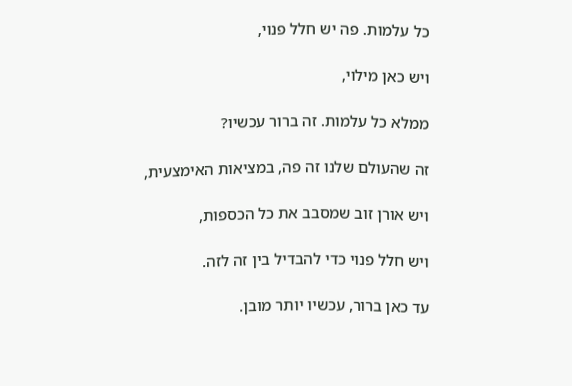כל עלמות. פה יש חלל פנוי,

ויש כאן מילוי,

ממלא כל עלמות. זה ברור עכשיו?

זה שהעולם שלנו זה פה, במציאות האימצעית,

ויש אורן זוב שמסבב את כל הכספות,

ויש חלל פנוי כדי להבדיל בין זה לזה.

עד כאן ברור, עכשיו יותר מובן.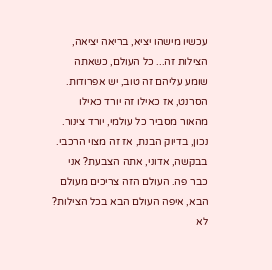עכשיו מישהו יציא, בריאה יציאה, הצילות זה... כל העולם, כשאתה שומע עליהם זה טוב, יש אפרודות. הסרנט, אז כאילו זה יורד כאילו מהאור מסביר כל עולמי, יורד צינור. נכון, בדיוק הבנת, אז זה מצוי הרכבי. בבקשה, אדוני, אתה הצבעת? אני כבר פה. העולם הזה צריכים מעולם הבא, איפה העולם הבא בכל הצילות? לא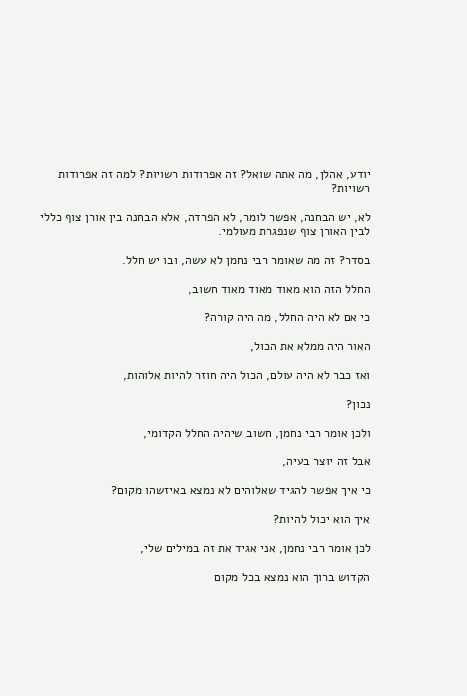יודע, אהלן, מה אתה שואל? זה אפרודות רשויות? למה זה אפרודות רשויות?

לא, יש הבחנה, אפשר לומר, לא הפרדה, אלא הבחנה בין אורן צוף כללי לבין האורן צוף שנפגרת מעולמי.

בסדר? זה מה שאומר רבי נחמן לא עשה, ובו יש חלל.

החלל הזה הוא מאוד מאוד מאוד חשוב,

כי אם לא היה החלל, מה היה קורה?

האור היה ממלא את הכול,

ואז כבר לא היה עולם, הכול היה חוזר להיות אלוהות,

נכון?

ולכן אומר רבי נחמן, חשוב שיהיה החלל הקדומי,

אבל זה יוצר בעיה,

כי איך אפשר להגיד שאלוהים לא נמצא באיזשהו מקום?

איך הוא יכול להיות?

לכן אומר רבי נחמן, אני אגיד את זה במילים שלי,

הקדוש ברוך הוא נמצא בכל מקום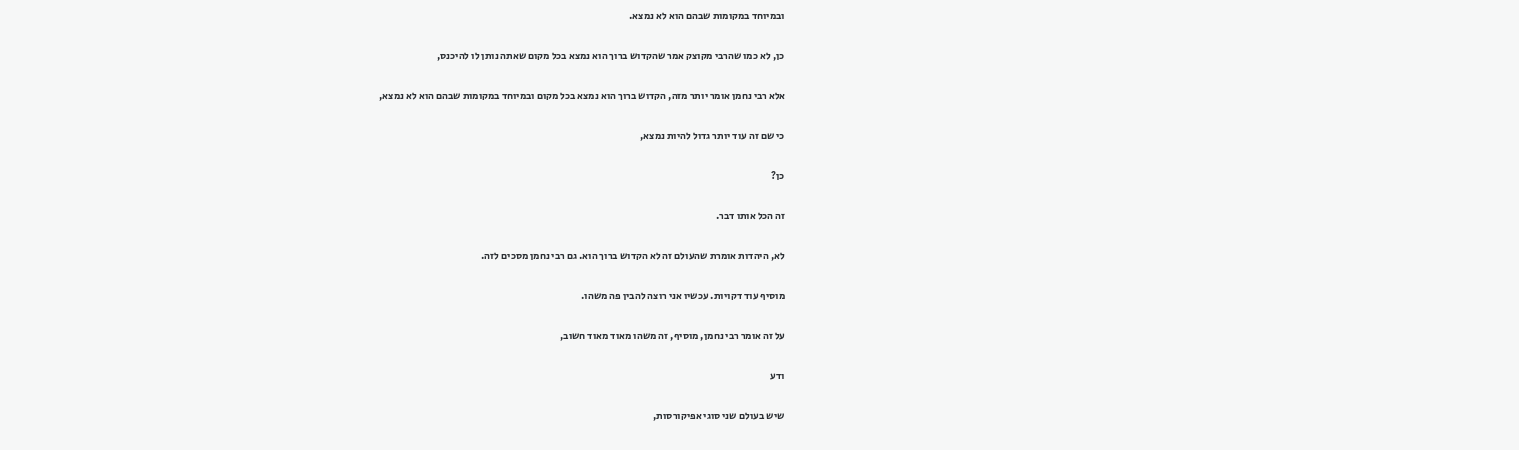ובמיוחד במקומות שבהם הוא לא נמצא.

כן, לא כמו שהרבי מקוצק אמר שהקדוש ברוך הוא נמצא בכל מקום שאתה נותן לו להיכנס,

אלא רבי נחמן אומר יותר מזה, הקדוש ברוך הוא נמצא בכל מקום ובמיוחד במקומות שבהם הוא לא נמצא,

כי שם זה עוד יותר גדול להיות נמצא,

כן?

זה הכל אותו דבר.

לא, היהדות אומרת שהעולם זה לא הקדוש ברוך הוא. גם רבי נחמן מסכים לזה.

מוסיף עוד דקויות. עכשיו אני רוצה להבין פה משהו.

על זה אומר רבי נחמן, מוסיף, זה משהו מאוד מאוד חשוב,

ודע

שיש בעולם שני סוגי אפיקורסות,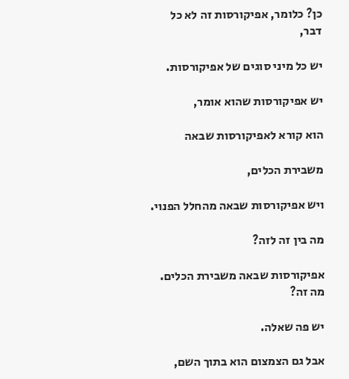כן? כלומר, אפיקורסות זה לא כל דבר,

יש כל מיני סוגים של אפיקורסות.

יש אפיקורסות שהוא אומר,

הוא קורא לאפיקורסות שבאה

משבירת הכלים,

ויש אפיקורסות שבאה מהחלל הפנוי.

מה בין זה לזה?

אפיקורסות שבאה משבירת הכלים. מה זה?

יש פה שאלה.

אבל גם הצמצום הוא בתוך השם,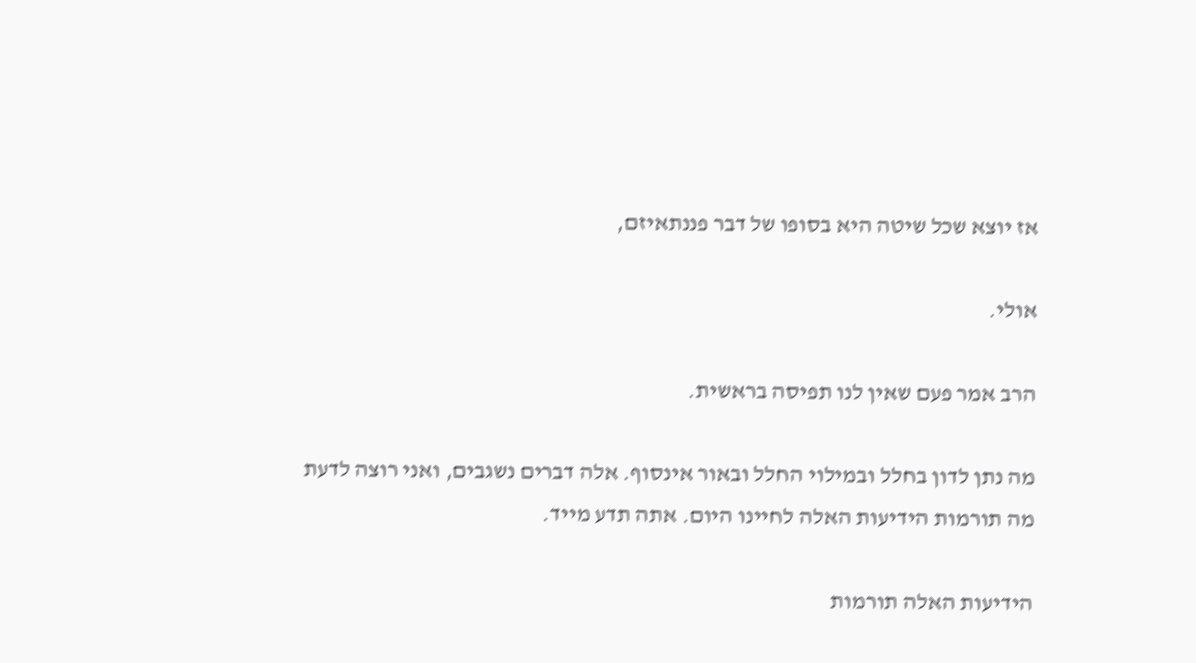אז יוצא שכל שיטה היא בסופו של דבר פננתאיזם,

אולי.

הרב אמר פעם שאין לנו תפיסה בראשית.

מה נתן לדון בחלל ובמילוי החלל ובאור אינסוף. אלה דברים נשגבים, ואני רוצה לדעת מה תורמות הידיעות האלה לחיינו היום. אתה תדע מייד.

הידיעות האלה תורמות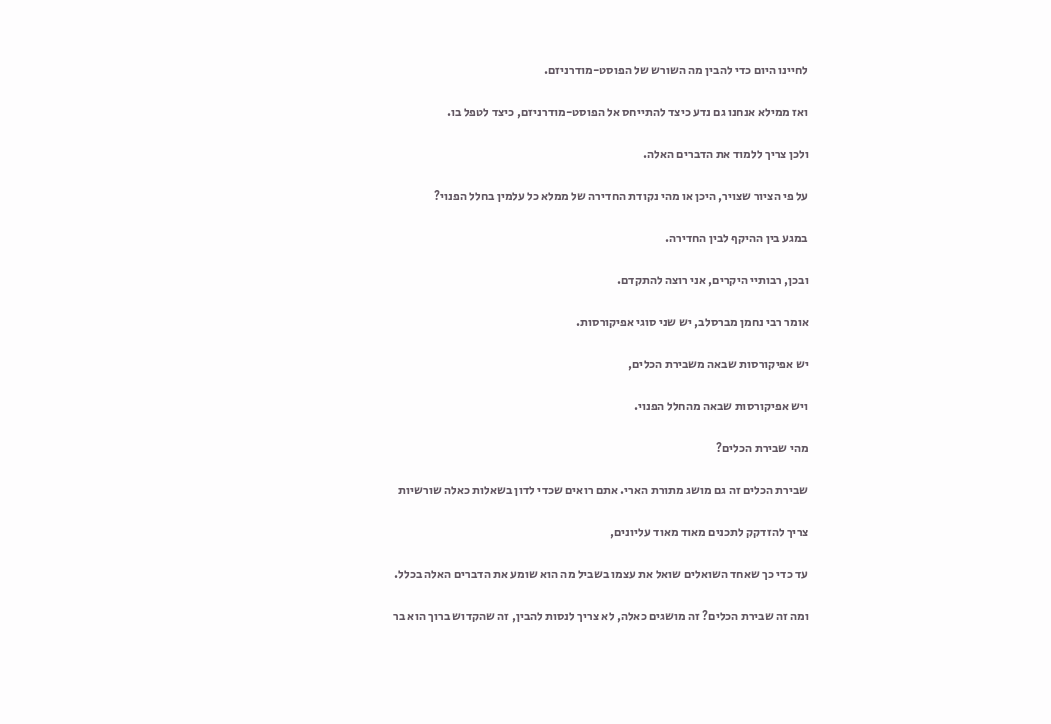לחיינו היום כדי להבין מה השורש של הפוסט-מודרניזם.

ואז ממילא אנחנו גם נדע כיצד להתייחס אל הפוסט-מודרניזם, כיצד לטפל בו.

ולכן צריך ללמוד את הדברים האלה.

על פי הציור שצויר, היכן או מהי נקודת החדירה של ממלא כל עלמין בחלל הפנוי?

במגע בין ההיקף לבין החדירה.

ובכן, רבותיי היקרים, אני רוצה להתקדם.

אומר רבי נחמן מברסלב, יש שני סוגי אפיקורסות.

יש אפיקורסות שבאה משבירת הכלים,

ויש אפיקורסות שבאה מהחלל הפנוי.

מהי שבירת הכלים?

שבירת הכלים זה גם מושג מתורת הארי. אתם רואים שכדי לדון בשאלות כאלה שורשיות

צריך להזדקק לתכנים מאוד מאוד עליונים,

עד כדי כך שאחד השואלים שואל את עצמו בשביל מה הוא שומע את הדברים האלה בכלל.

ומה זה שבירת הכלים? זה מושגים כאלה, לא צריך לנסות להבין, זה שהקדוש ברוך הוא בר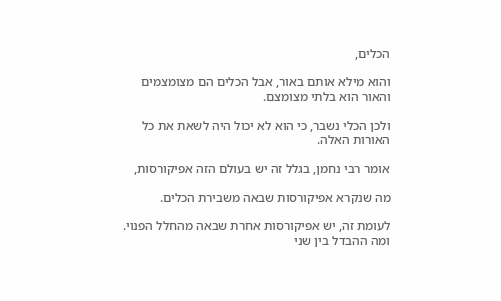הכלים,

והוא מילא אותם באור, אבל הכלים הם מצומצמים והאור הוא בלתי מצומצם.

ולכן הכלי נשבר, כי הוא לא יכול היה לשאת את כל האורות האלה.

אומר רבי נחמן, בגלל זה יש בעולם הזה אפיקורסות,

מה שנקרא אפיקורסות שבאה משבירת הכלים.

לעומת זה, יש אפיקורסות אחרת שבאה מהחלל הפנוי. ומה ההבדל בין שני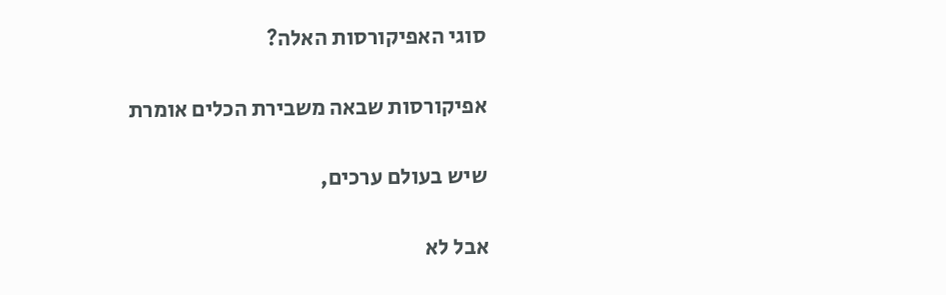סוגי האפיקורסות האלה?

אפיקורסות שבאה משבירת הכלים אומרת

שיש בעולם ערכים,

אבל לא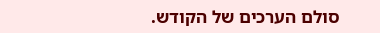סולם הערכים של הקודש.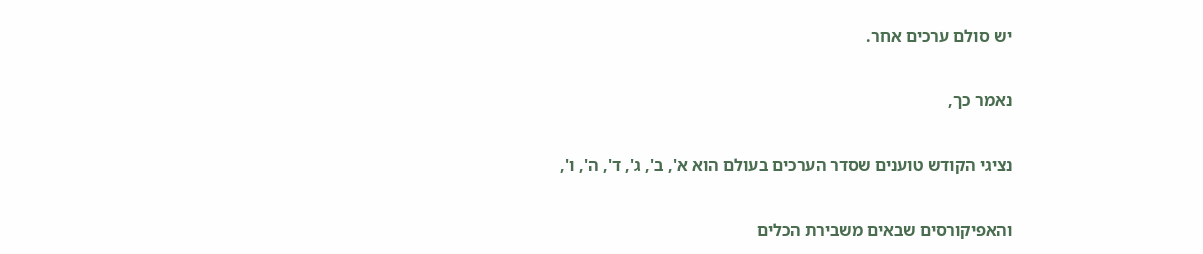יש סולם ערכים אחר.

נאמר כך,

נציגי הקודש טוענים שסדר הערכים בעולם הוא א', ב', ג', ד', ה', ו',

והאפיקורסים שבאים משבירת הכלים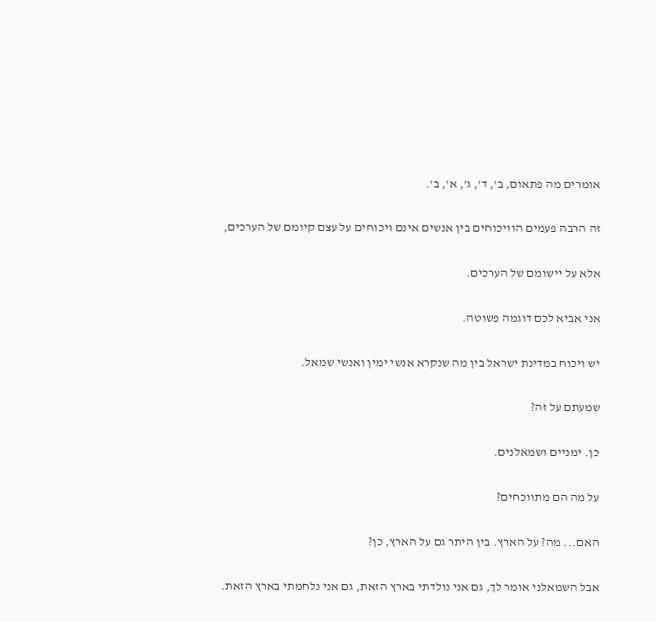אומרים מה פתאום, ב', ד', ג', א', ב'.

זה הרבה פעמים הוויכוחים בין אנשים אינם ויכוחים על עצם קיומם של הערכים,

אלא על יישומם של הערכים.

אני אביא לכם דוגמה פשוטה.

יש ויכוח במדינת ישראל בין מה שנקרא אנשי ימין ואנשי שמאל.

שמעתם על זה?

כן. ימניים ושמאלנים.

על מה הם מתווכחים?

האם... מה? על הארץ. בין היתר גם על הארץ, כן?

אבל השמאלני אומר לך, גם אני נולדתי בארץ הזאת, גם אני נלחמתי בארץ הזאת.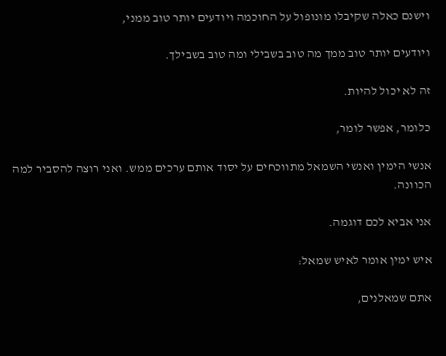וישנם כאלה שקיבלו מונופול על החוכמה ויודעים יותר טוב ממני,

ויודעים יותר טוב ממך מה טוב בשבילי ומה טוב בשבילך.

זה לא יכול להיות.

כלומר, אפשר לומר,

אנשי הימין ואנשי השמאל מתווכחים על יסוד אותם ערכים ממש. ואני רוצה להסביר למה הכוונה.

אני אביא לכם דוגמה.

איש ימין אומר לאיש שמאל:

אתם שמאלנים,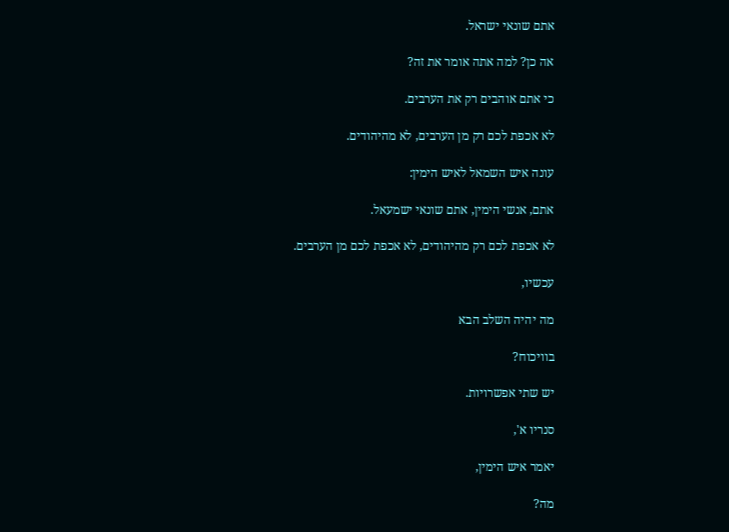אתם שונאי ישראל.

אה כן? למה אתה אומר את זה?

כי אתם אוהבים רק את הערבים.

לא אכפת לכם רק מן הערבים, לא מהיהודים.

עונה איש השמאל לאיש הימין:

אתם, אנשי הימין, אתם שונאי ישמעאל.

לא אכפת לכם רק מהיהודים, לא אכפת לכם מן הערבים.

עכשיו,

מה יהיה השלב הבא

בוויכוח?

יש שתי אפשרויות.

סנריו א',

יאמר איש הימין,

מה?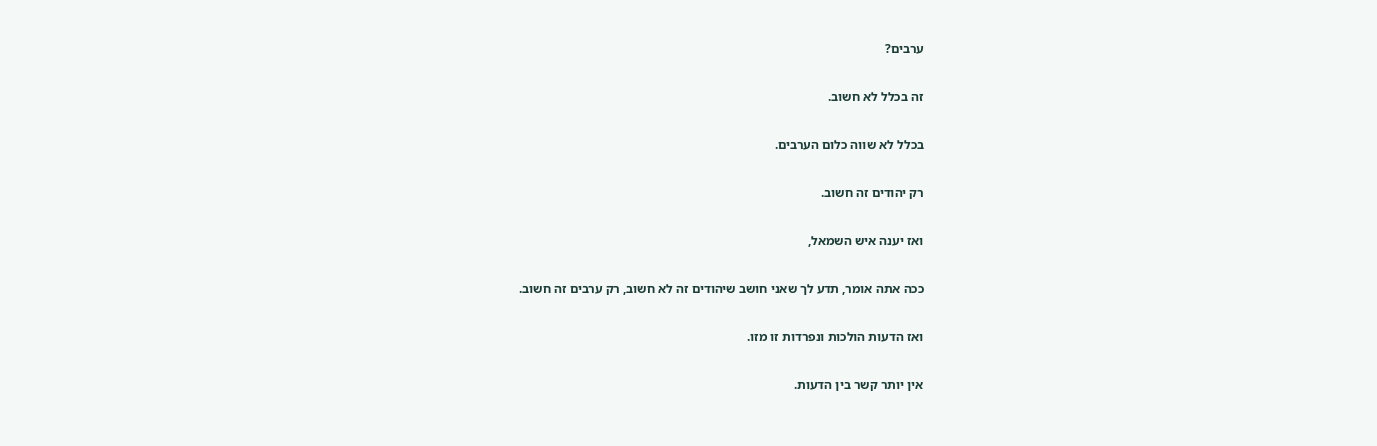ערבים?

זה בכלל לא חשוב.

בכלל לא שווה כלום הערבים.

רק יהודים זה חשוב.

ואז יענה איש השמאל,

ככה אתה אומר, תדע לך שאני חושב שיהודים זה לא חשוב, רק ערבים זה חשוב.

ואז הדעות הולכות ונפרדות זו מזו.

אין יותר קשר בין הדעות.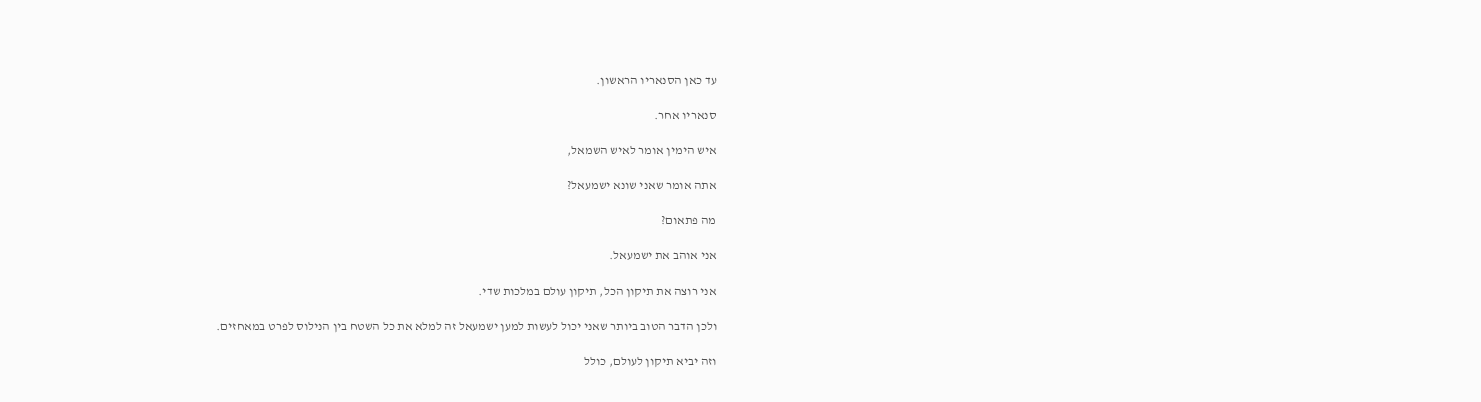עד כאן הסנאריו הראשון.

סנאריו אחר.

איש הימין אומר לאיש השמאל,

אתה אומר שאני שונא ישמעאל?

מה פתאום?

אני אוהב את ישמעאל.

אני רוצה את תיקון הכל, תיקון עולם במלכות שדי.

ולכן הדבר הטוב ביותר שאני יכול לעשות למען ישמעאל זה למלא את כל השטח בין הנילוס לפרט במאחזים.

וזה יביא תיקון לעולם, כולל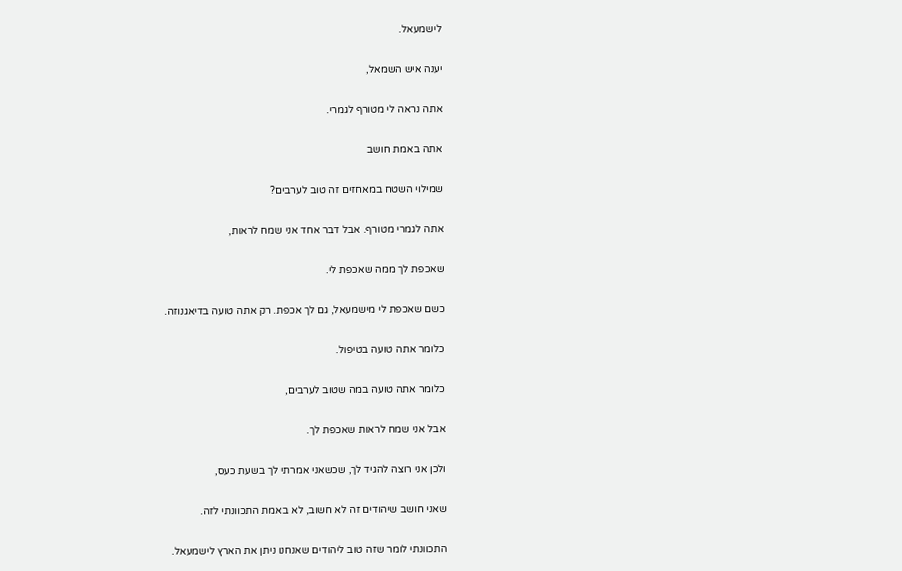לישמעאל.

יענה איש השמאל,

אתה נראה לי מטורף לגמרי.

אתה באמת חושב

שמילוי השטח במאחזים זה טוב לערבים?

אתה לגמרי מטורף. אבל דבר אחד אני שמח לראות,

שאכפת לך ממה שאכפת לי.

כשם שאכפת לי מישמעאל, גם לך אכפת. רק אתה טועה בדיאגנוזה.

כלומר אתה טועה בטיפול.

כלומר אתה טועה במה שטוב לערבים,

אבל אני שמח לראות שאכפת לך.

ולכן אני רוצה להגיד לך, שכשאני אמרתי לך בשעת כעס,

שאני חושב שיהודים זה לא חשוב, לא באמת התכוונתי לזה.

התכוונתי לומר שזה טוב ליהודים שאנחנו ניתן את הארץ לישמעאל.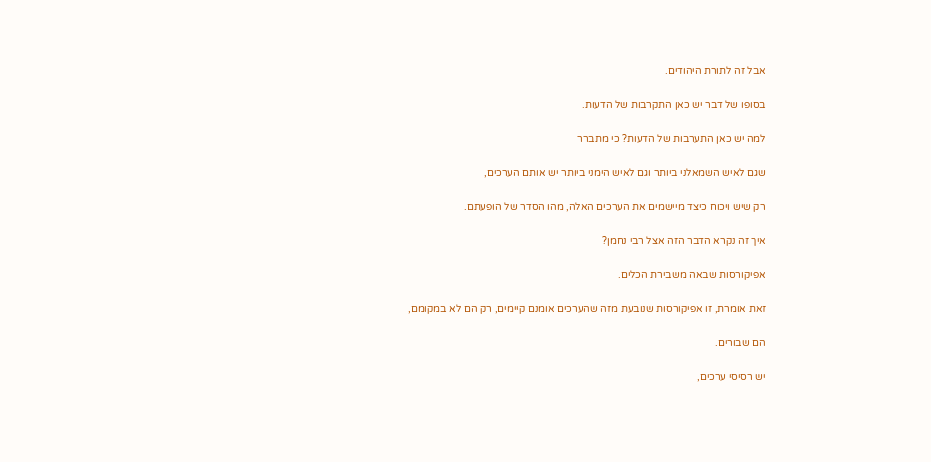אבל זה לתורת היהודים.

בסופו של דבר יש כאן התקרבות של הדעות.

למה יש כאן התערבות של הדעות? כי מתברר

שגם לאיש השמאלני ביותר וגם לאיש הימני ביותר יש אותם הערכים,

רק שיש ויכוח כיצד מיישמים את הערכים האלה, מהו הסדר של הופעתם.

איך זה נקרא הדבר הזה אצל רבי נחמן?

אפיקורסות שבאה משבירת הכלים.

זאת אומרת, זו אפיקורסות שנובעת מזה שהערכים אומנם קיימים, רק הם לא במקומם,

הם שבורים.

יש רסיסי ערכים,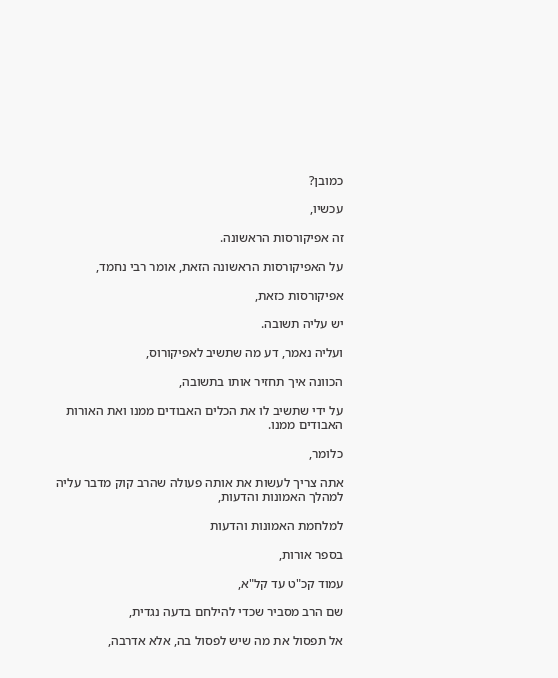כמובן?

עכשיו,

זה אפיקורסות הראשונה.

על האפיקורסות הראשונה הזאת, אומר רבי נחמד,

אפיקורסות כזאת,

יש עליה תשובה.

ועליה נאמר, דע מה שתשיב לאפיקורוס,

הכוונה איך תחזיר אותו בתשובה,

על ידי שתשיב לו את הכלים האבודים ממנו ואת האורות האבודים ממנו.

כלומר,

אתה צריך לעשות את אותה פעולה שהרב קוק מדבר עליה למהלך האמונות והדעות,

למלחמת האמונות והדעות

בספר אורות,

עמוד קכ"ט עד קל"א,

שם הרב מסביר שכדי להילחם בדעה נגדית,

אל תפסול את מה שיש לפסול בה, אלא אדרבה,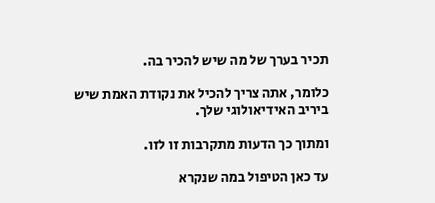תכיר בערך של מה שיש להכיר בה.

כלומר, אתה צריך להכיל את נקודת האמת שיש ביריב האידיאולוגי שלך.

ומתוך כך הדעות מתקרבות זו לזו.

עד כאן הטיפול במה שנקרא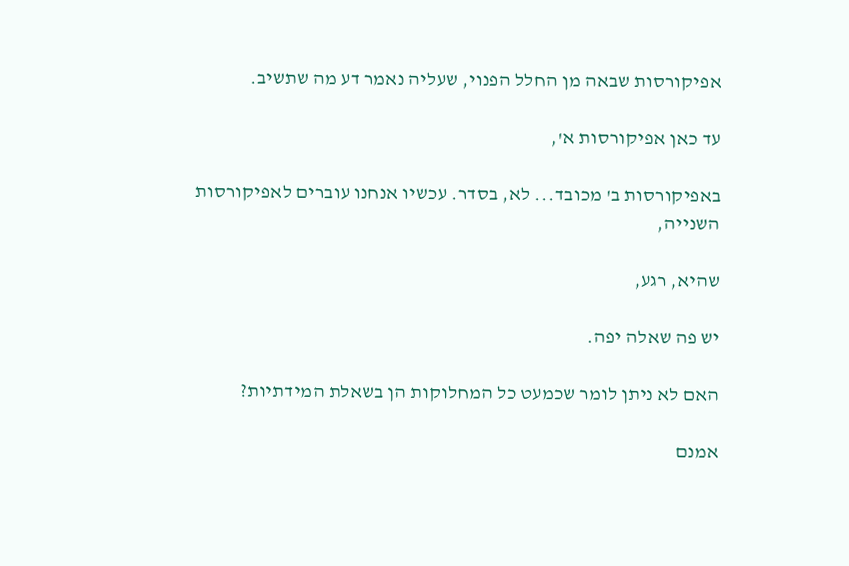אפיקורסות שבאה מן החלל הפנוי, שעליה נאמר דע מה שתשיב.

עד כאן אפיקורסות א',

באפיקורסות ב' מכובד... לא, בסדר. עכשיו אנחנו עוברים לאפיקורסות השנייה,

שהיא, רגע,

יש פה שאלה יפה.

האם לא ניתן לומר שכמעט כל המחלוקות הן בשאלת המידתיות?

אמנם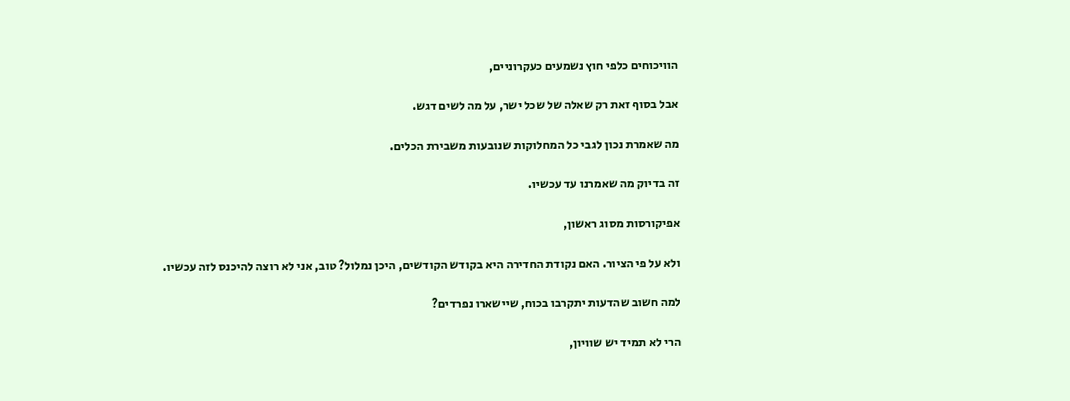הוויכוחים כלפי חוץ נשמעים כעקרוניים,

אבל בסוף זאת רק שאלה של שכל ישר, על מה לשים דגש.

מה שאמרת נכון לגבי כל המחלוקות שנובעות משבירת הכלים.

זה בדיוק מה שאמרנו עד עכשיו.

אפיקורסות מסוג ראשון,

ולא על פי הציור. האם נקודת החדירה היא בקודש הקודשים, היכן נמלול? טוב, אני לא רוצה להיכנס לזה עכשיו.

למה חשוב שהדעות יתקרבו בכוח, שיישארו נפרדים?

הרי לא תמיד יש שוויון,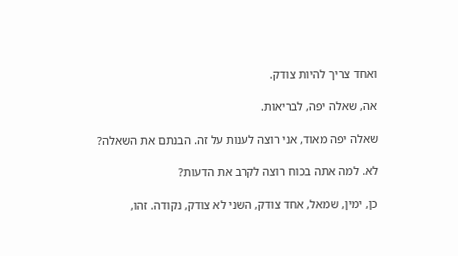ואחד צריך להיות צודק.

אה, שאלה יפה, לבריאות.

שאלה יפה מאוד, אני רוצה לענות על זה. הבנתם את השאלה?

לא. למה אתה בכוח רוצה לקרב את הדעות?

כן, ימין, שמאל, אחד צודק, השני לא צודק, נקודה. זהו,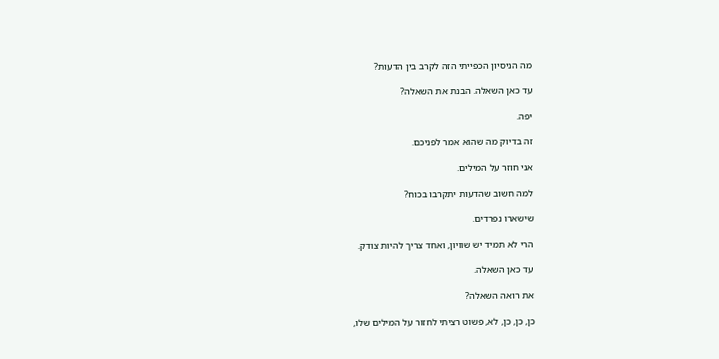מה הניסיון הכפייתי הזה לקרב בין הדעות?

עד כאן השאלה. הבנת את השאלה?

יפה.

זה בדיוק מה שהוא אמר לפניכם.

אני חוזר על המילים.

למה חשוב שהדעות יתקרבו בכוח?

שישארו נפרדים.

הרי לא תמיד יש שוויון, ואחד צריך להיות צודק.

עד כאן השאלה.

את רואה השאלה?

כן, כן, כן, לא, פשוט רציתי לחזור על המילים שלו,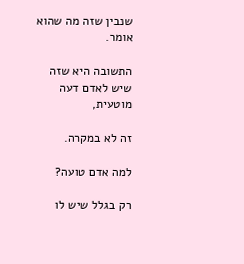שנבין שזה מה שהוא אומר.

התשובה היא שזה שיש לאדם דעה מוטעית,

זה לא במקרה.

למה אדם טועה?

רק בגלל שיש לו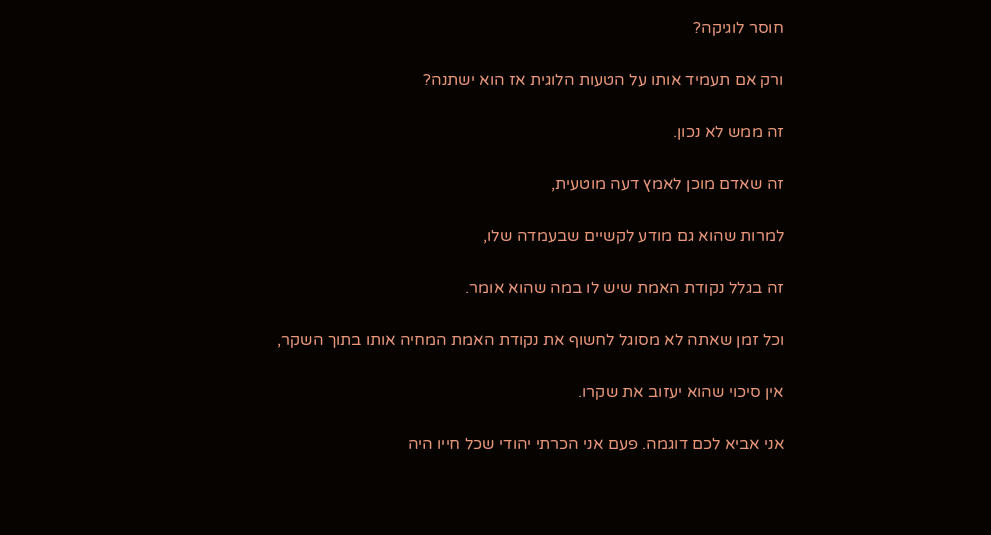חוסר לוגיקה?

ורק אם תעמיד אותו על הטעות הלוגית אז הוא ישתנה?

זה ממש לא נכון.

זה שאדם מוכן לאמץ דעה מוטעית,

למרות שהוא גם מודע לקשיים שבעמדה שלו,

זה בגלל נקודת האמת שיש לו במה שהוא אומר.

וכל זמן שאתה לא מסוגל לחשוף את נקודת האמת המחיה אותו בתוך השקר,

אין סיכוי שהוא יעזוב את שקרו.

אני אביא לכם דוגמה. פעם אני הכרתי יהודי שכל חייו היה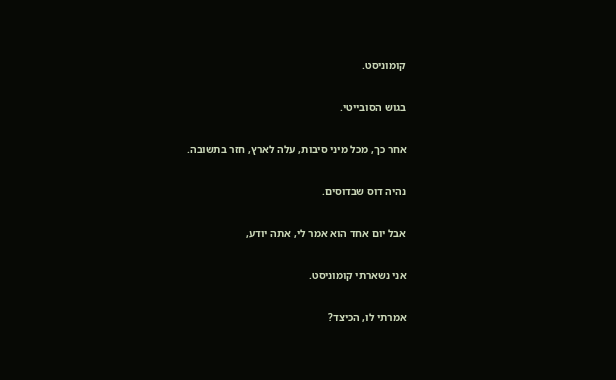קומוניסט.

בגוש הסובייטי.

אחר כך, מכל מיני סיבות, עלה לארץ, חזר בתשובה.

נהיה דוס שבדוסים.

אבל יום אחד הוא אמר לי, אתה יודע,

אני נשארתי קומוניסט.

אמרתי לו, הכיצד?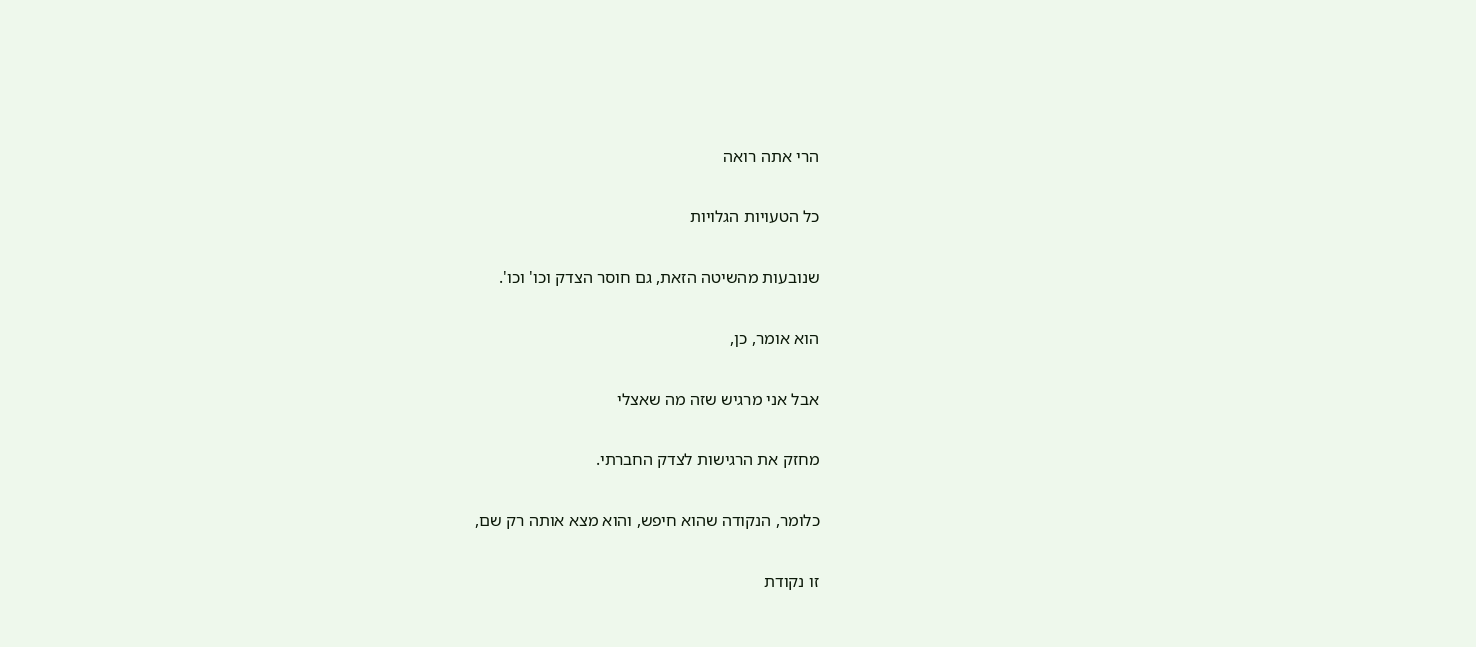הרי אתה רואה

כל הטעויות הגלויות

שנובעות מהשיטה הזאת, גם חוסר הצדק וכו' וכו'.

הוא אומר, כן,

אבל אני מרגיש שזה מה שאצלי

מחזק את הרגישות לצדק החברתי.

כלומר, הנקודה שהוא חיפש, והוא מצא אותה רק שם,

זו נקודת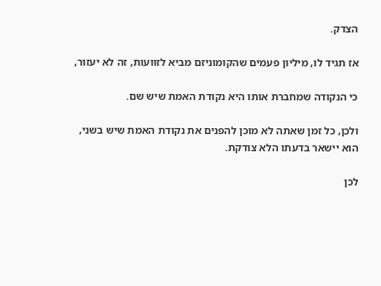הצדק.

אז תגיד לו, מיליון פעמים שהקומוניזם מביא לזוועות, זה לא יעזור,

כי הנקודה שמחברת אותו היא נקודת האמת שיש שם.

ולכן, כל זמן שאתה לא מוכן להפנים את נקודת האמת שיש בשני, הוא יישאר בדעתו הלא צודקת.

לכן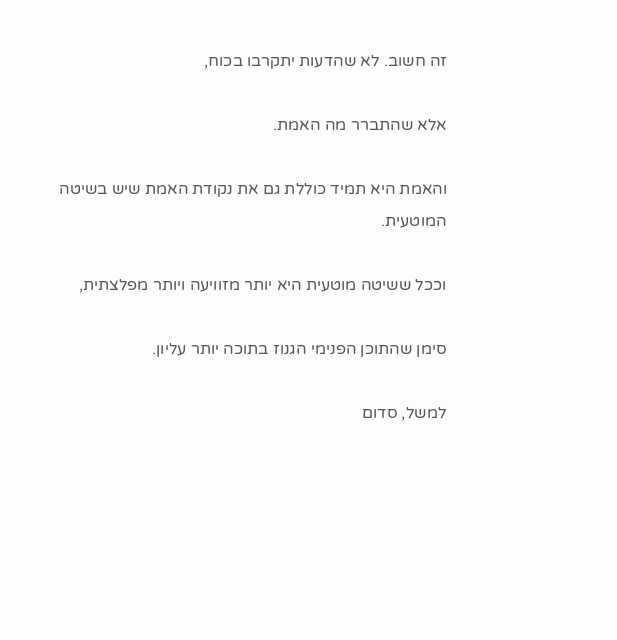זה חשוב. לא שהדעות יתקרבו בכוח,

אלא שהתברר מה האמת.

והאמת היא תמיד כוללת גם את נקודת האמת שיש בשיטה המוטעית.

וככל ששיטה מוטעית היא יותר מזוויעה ויותר מפלצתית,

סימן שהתוכן הפנימי הגנוז בתוכה יותר עליון.

למשל, סדום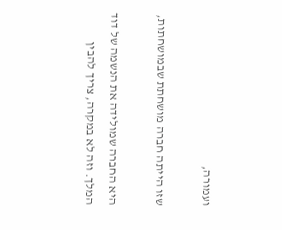ועמורה,

שזו הייתה חברה מושחתת שבמושחתות,

היא החברה שמולידה את הנשמה של דוד המלך. וזה לא במקרה, צריך להבין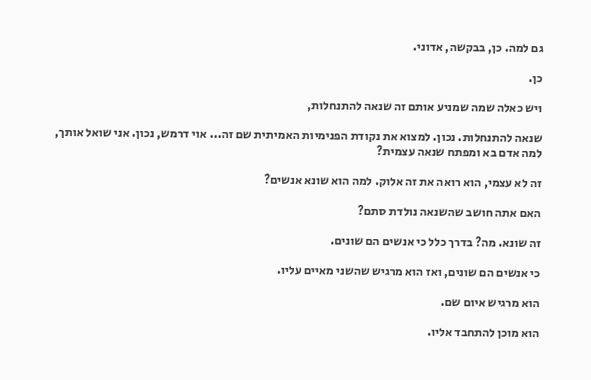גם למה. כן, בבקשה, אדוני.

כן.

ויש כאלה שמה שמניע אותם זה שנאה להתנחלות,

שנאה להתנחלות. נכון. למצוא את נקודת הפנימיות האמיתית שם זה... אוי דרמש, נכון. אני שואל אותך, למה אדם בא ומפתח שנאה עצמית?

זה לא עצמי, הוא רואה את זה אלוק. למה הוא שונא אנשים?

האם אתה חושב שהשנאה נולדת סתם?

זה שונא. מה? בדרך כלל כי אנשים הם שונים.

כי אנשים הם שונים, ואז הוא מרגיש שהשני מאיים עליו.

הוא מרגיש איום שם.

הוא מוכן להתחבד אליו.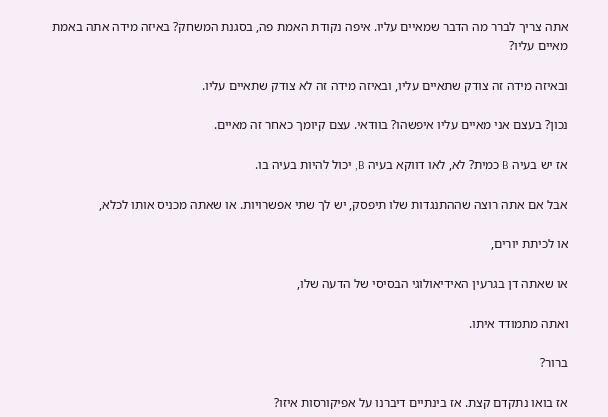אתה צריך לברר מה הדבר שמאיים עליו. איפה נקודת האמת פה, בסגנת המשחק? באיזה מידה אתה באמת מאיים עליו?

ובאיזה מידה זה צודק שתאיים עליו, ובאיזה מידה זה לא צודק שתאיים עליו.

נכון? בעצם אני מאיים עליו איפשהו? בוודאי. עצם קיומך כאחר זה מאיים.

אז יש בעיה B כמית? לא, לאו דווקא בעיה B, יכול להיות בעיה בו.

אבל אם אתה רוצה שההתנגדות שלו תיפסק, יש לך שתי אפשרויות. או שאתה מכניס אותו לכלא,

או לכיתת יורים,

או שאתה דן בגרעין האידיאולוגי הבסיסי של הדעה שלו,

ואתה מתמודד איתו.

ברור?

אז בואו נתקדם קצת. אז בינתיים דיברנו על אפיקורסות איזו?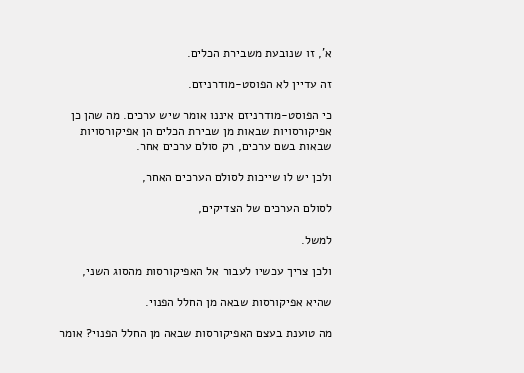א', זו שנובעת משבירת הכלים.

זה עדיין לא הפוסט-מודרניזם.

כי הפוסט-מודרניזם איננו אומר שיש ערכים. מה שהן כן אפיקורסויות שבאות מן שבירת הכלים הן אפיקורסויות שבאות בשם ערכים, רק סולם ערכים אחר.

ולכן יש לו שייכות לסולם הערכים האחר,

לסולם הערכים של הצדיקים,

למשל.

ולכן צריך עכשיו לעבור אל האפיקורסות מהסוג השני,

שהיא אפיקורסות שבאה מן החלל הפנוי.

מה טוענת בעצם האפיקורסות שבאה מן החלל הפנוי? אומר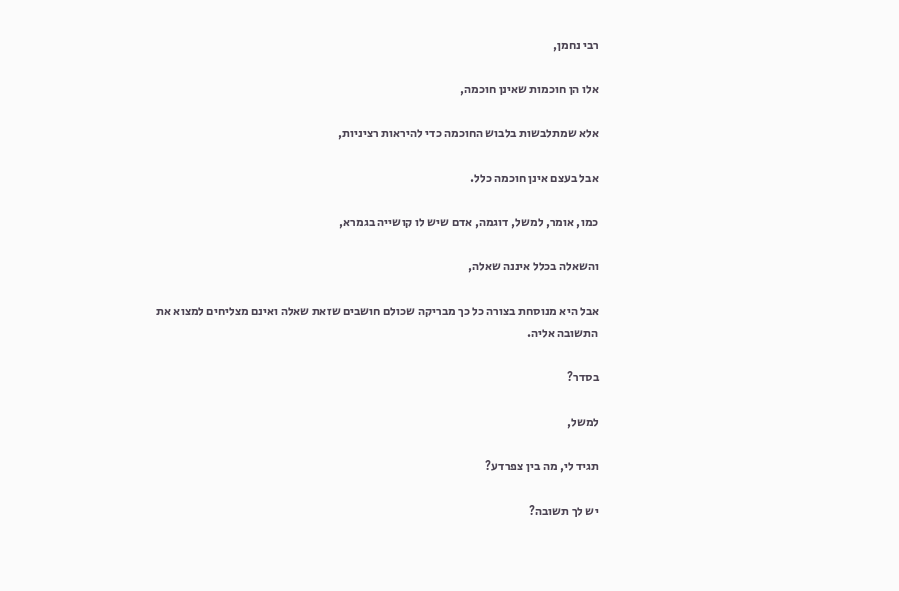רבי נחמן,

אלו הן חוכמות שאינן חוכמה,

אלא שמתלבשות בלבוש החוכמה כדי להיראות רציניות,

אבל בעצם אינן חוכמה כלל.

כמו, אומר, למשל, דוגמה, אדם שיש לו קושייה בגמרא,

והשאלה בכלל איננה שאלה,

אבל היא מנוסחת בצורה כל כך מבריקה שכולם חושבים שזאת שאלה ואינם מצליחים למצוא את התשובה אליה.

בסדר?

למשל,

תגיד לי, מה בין צפרדע?

יש לך תשובה?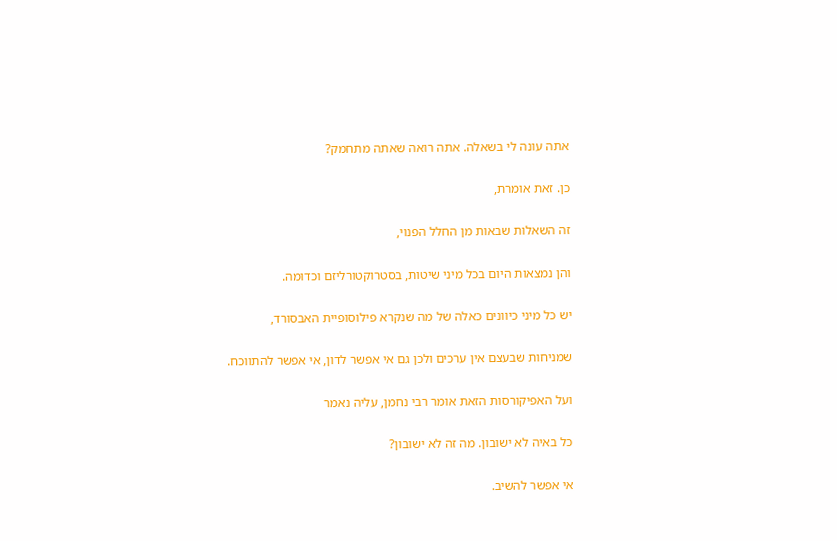אתה עונה לי בשאלה. אתה רואה שאתה מתחמק?

כן. זאת אומרת,

זה השאלות שבאות מן החלל הפנוי,

והן נמצאות היום בכל מיני שיטות, בסטרוקטורליזם וכדומה.

יש כל מיני כיוונים כאלה של מה שנקרא פילוסופיית האבסורד,

שמניחות שבעצם אין ערכים ולכן גם אי אפשר לדון, אי אפשר להתווכח.

ועל האפיקורסות הזאת אומר רבי נחמן, עליה נאמר

כל באיה לא ישובון. מה זה לא ישובון?

אי אפשר להשיב.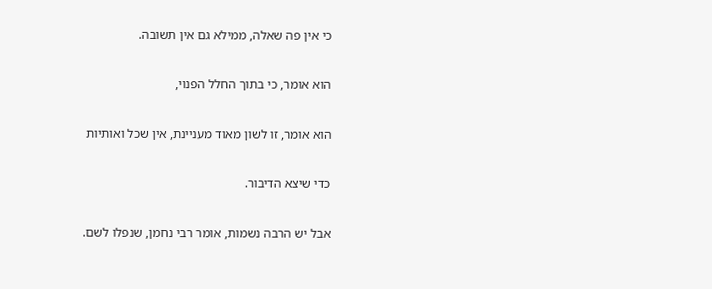כי אין פה שאלה, ממילא גם אין תשובה.

הוא אומר, כי בתוך החלל הפנוי,

הוא אומר, זו לשון מאוד מעניינת, אין שכל ואותיות

כדי שיצא הדיבור.

אבל יש הרבה נשמות, אומר רבי נחמן, שנפלו לשם.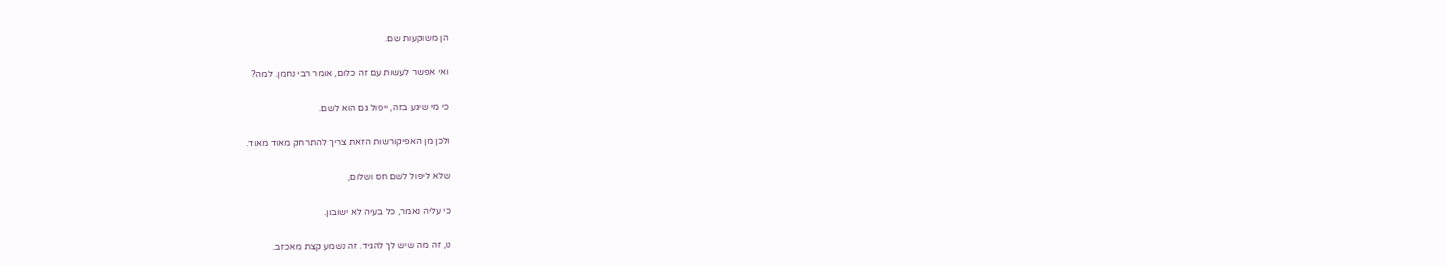הן משוקעות שם.

ואי אפשר לעשות עם זה כלום, אומר רבי נחמן. למה?

כי מי שיגע בזה, ייפול גם הוא לשם.

ולכן מן האפיקורשות הזאת צריך להתרחק מאוד מאוד.

שלא ליפול לשם חס ושלום,

כי עליה נאמר, כל בעיה לא ישובון.

נו, זה מה שיש לך להגיד. זה נשמע קצת מאכזב.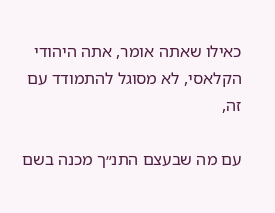כאילו שאתה אומר, אתה היהודי הקלאסי, לא מסוגל להתמודד עם זה,

עם מה שבעצם התנ״ך מכנה בשם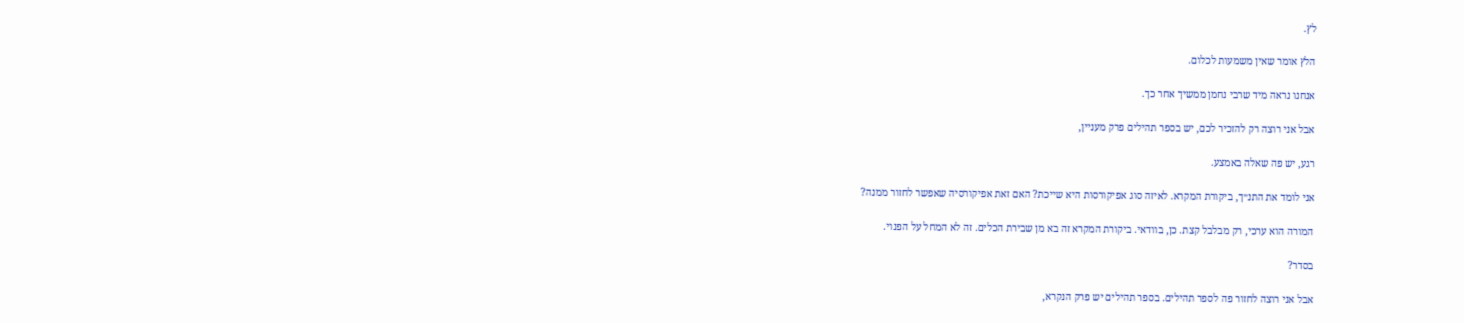לץ.

הלץ אומר שאין משמעות לכלום.

אנחנו נראה מיד שרבי נחמן ממשיך אחר כך.

אבל אני רוצה רק להזכיר לכם, יש בספר תהילים פרק מעניין,

רגע, יש פה שאלה באמצע.

אני לומד את התנ״ך, ביקורת המקרא. לאיזה סוג אפיקורסות היא שייכת? האם זאת אפיקורסיה שאפשר לחזור ממנה?

המורה הוא ערכי, רק מבלבל קצת. כן, בוודאי. ביקורת המקרא זה בא מן שבירת הכלים. זה לא המחל על הפנוי.

בסדר?

אבל אני רוצה לחזור פה לספר תהילים. בספר תהילים יש פרק הנקרא,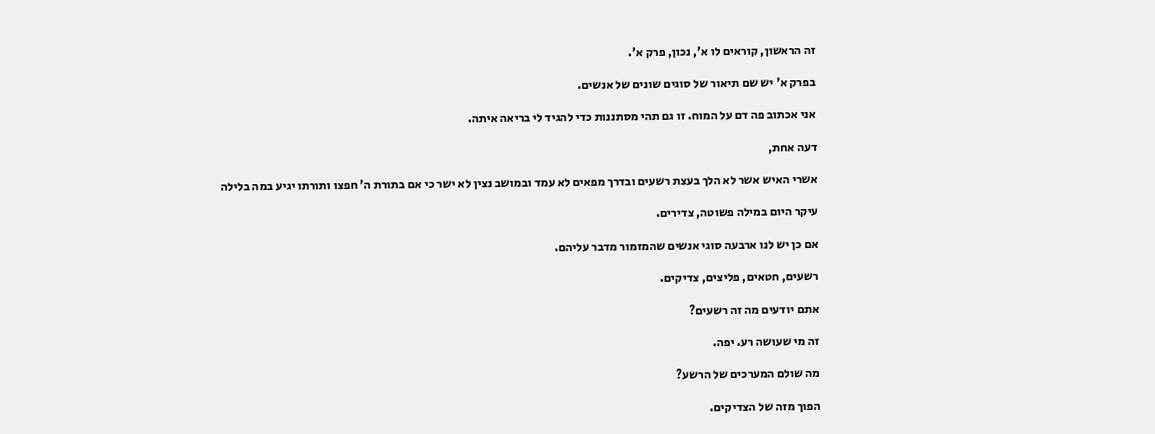זה הראשון, קוראים לו א', נכון, פרק א'.

בפרק א' יש שם תיאור של סוגים שונים של אנשים.

אני אכתוב פה דם על המוח. זו גם תהי מסתננות כדי להגיד לי בריאה איתה.

דעה אחת,

אשרי האיש אשר לא הלך בעצת רשעים ובדרך מפאים לא עמד ובמושב נצין לא ישר כי אם בתורת ה' חפצו ותורתו יגיע במה בלילה

עיקר היום במילה פשוטה, צדירים.

אם כן יש לנו ארבעה סוגי אנשים שהמזמור מדבר עליהם.

רשעים, חטאים, פליצים, צדיקים.

אתם יודעים מה זה רשעים?

זה מי שעושה רע. יפה.

מה שולם המערכים של הרשע?

הפוך מזה של הצדיקים.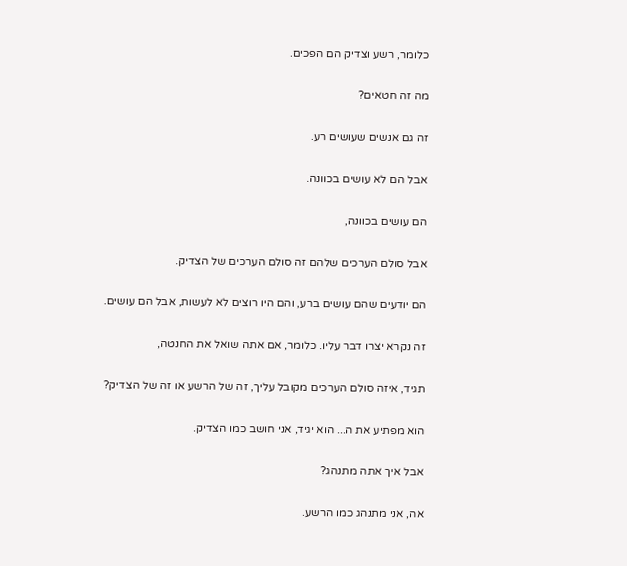כלומר, רשע וצדיק הם הפכים.

מה זה חטאים?

זה גם אנשים שעושים רע.

אבל הם לא עושים בכוונה.

הם עושים בכוונה,

אבל סולם הערכים שלהם זה סולם הערכים של הצדיק.

הם יודעים שהם עושים ברע, והם היו רוצים לא לעשות, אבל הם עושים.

זה נקרא יצרו דבר עליו. כלומר, אם אתה שואל את החנטה,

תגיד, איזה סולם הערכים מקובל עליך, זה של הרשע או זה של הצדיק?

הוא מפתיע את ה... הוא יגיד, אני חושב כמו הצדיק.

אבל איך אתה מתנהג?

אה, אני מתנהג כמו הרשע.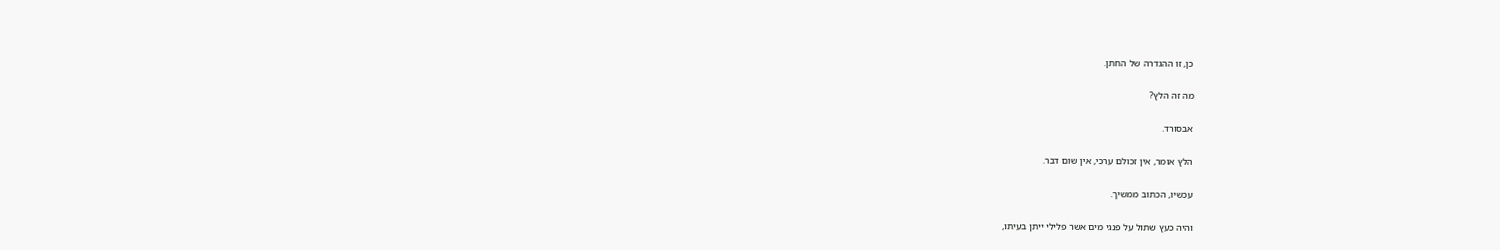כן, זו ההגדרה של החתן.

מה זה הלץ?

אבסורד.

הלץ אומר, אין זכולם ערכי, אין שום דבר.

עכשיו, הכתוב ממשיך.

והיה כעץ שתול על פנגי מים אשר פלילי ייתן בעיתו,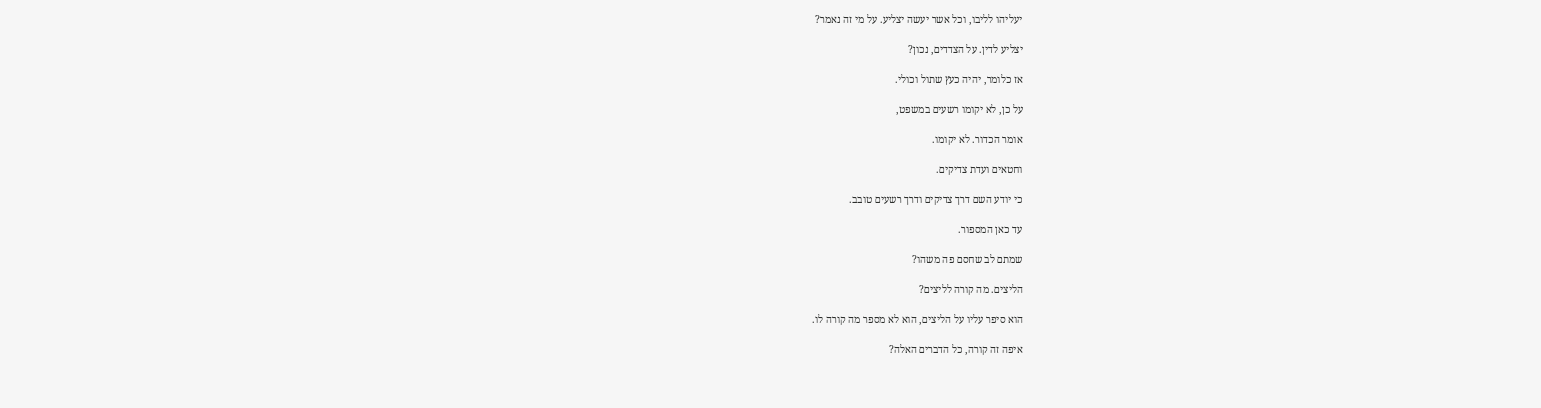יעליהו לליבו, וכל אשר יעשה יצליע. על מי זה נאמר?

יצליע לדין. על הצדדים, נכון?

אז כלומר, יהיה כעץ שתול וכולי.

על כן, לא יקומו רשעים במשפט,

אומר הכדור. לא יקומו.

וחטאים ועדת צדיקים.

כי יודע השם דרך צדיקים ודרך רשעים טובב.

עד כאן המספור.

שמתם לב שחסם פה משהו?

הליצים. מה קורה לליצים?

הוא סיפר עליו על הליצים, הוא לא מספר מה קורה לו.

איפה זה קורה, כל הדברים האלה?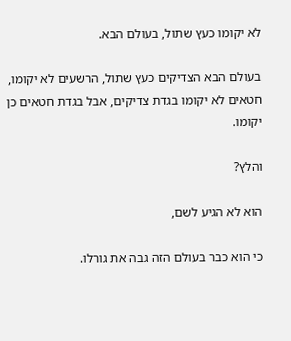לא יקומו כעץ שתול, בעולם הבא.

בעולם הבא הצדיקים כעץ שתול, הרשעים לא יקומו, חטאים לא יקומו בגדת צדיקים, אבל בגדת חטאים כן יקומו.

והלץ?

הוא לא הגיע לשם,

כי הוא כבר בעולם הזה גבה את גורלו.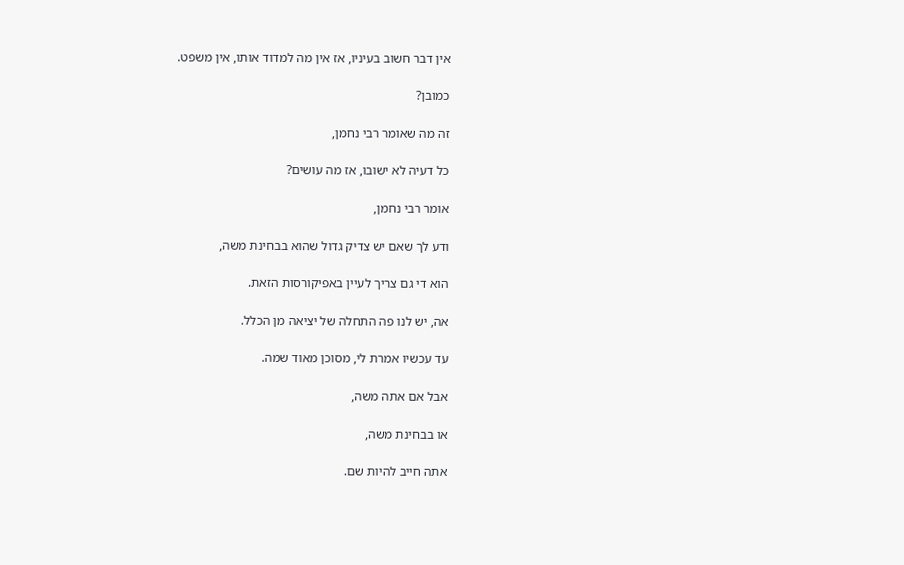אין דבר חשוב בעיניו, אז אין מה למדוד אותו, אין משפט.

כמובן?

זה מה שאומר רבי נחמן,

כל דעיה לא ישובו, אז מה עושים?

אומר רבי נחמן,

ודע לך שאם יש צדיק גדול שהוא בבחינת משה,

הוא די גם צריך לעיין באפיקורסות הזאת.

אה, יש לנו פה התחלה של יציאה מן הכלל.

עד עכשיו אמרת לי, מסוכן מאוד שמה.

אבל אם אתה משה,

או בבחינת משה,

אתה חייב להיות שם.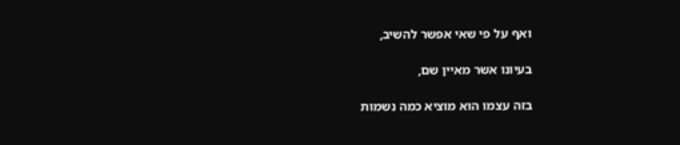ואף על פי שאי אפשר להשיב,

בעיונו אשר מאיין שם,

בזה עצמו הוא מוציא כמה נשמות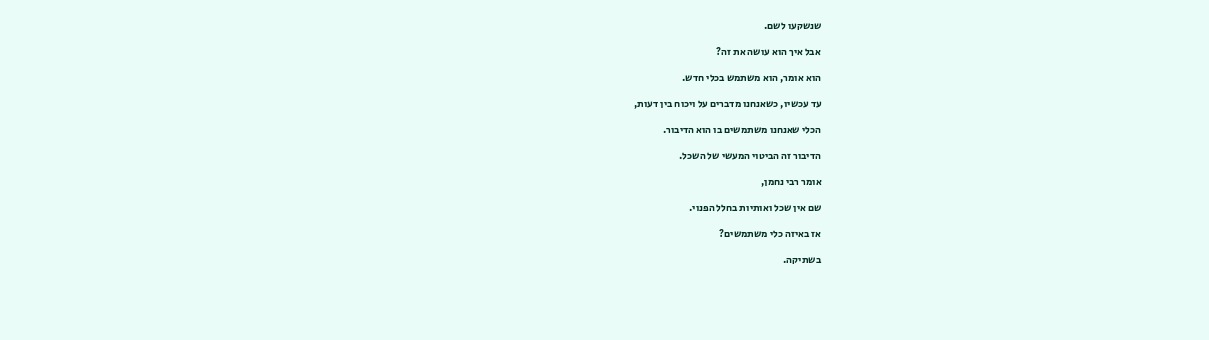שנשקעו לשם.

אבל איך הוא עושה את זה?

הוא אומר, הוא משתמש בכלי חדש.

עד עכשיו, כשאנחנו מדברים על ויכוח בין דעות,

הכלי שאנחנו משתמשים בו הוא הדיבור.

הדיבור זה הביטוי המעשי של השכל.

אומר רבי נחמן,

שם אין שכל ואותיות בחלל הפנוי.

אז באיזה כלי משתמשים?

בשתיקה.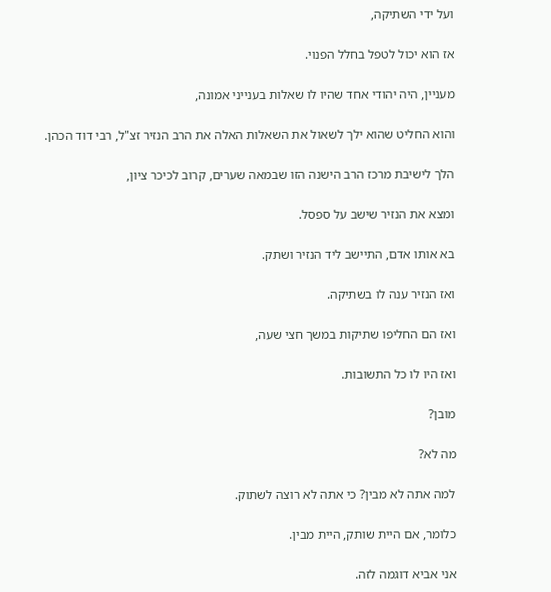ועל ידי השתיקה,

אז הוא יכול לטפל בחלל הפנוי.

מעניין, היה יהודי אחד שהיו לו שאלות בענייני אמונה,

והוא החליט שהוא ילך לשאול את השאלות האלה את הרב הנזיר זצ"ל, רבי דוד הכהן.

הלך לישיבת מרכז הרב הישנה הזו שבמאה שערים, קרוב לכיכר ציון,

ומצא את הנזיר שישב על ספסל.

בא אותו אדם, התיישב ליד הנזיר ושתק.

ואז הנזיר ענה לו בשתיקה.

ואז הם החליפו שתיקות במשך חצי שעה,

ואז היו לו כל התשובות.

מובן?

מה לא?

למה אתה לא מבין? כי אתה לא רוצה לשתוק.

כלומר, אם היית שותק, היית מבין.

אני אביא דוגמה לזה.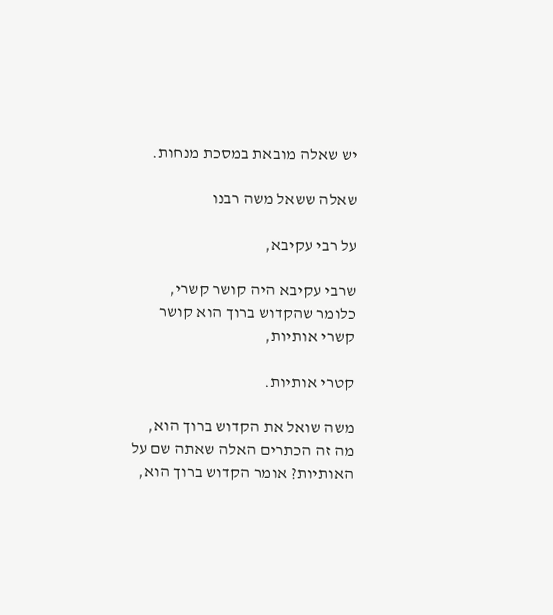יש שאלה מובאת במסכת מנחות.

שאלה ששאל משה רבנו

על רבי עקיבא,

שרבי עקיבא היה קושר קשרי, כלומר שהקדוש ברוך הוא קושר קשרי אותיות,

קטרי אותיות.

משה שואל את הקדוש ברוך הוא, מה זה הכתרים האלה שאתה שם על האותיות? אומר הקדוש ברוך הוא,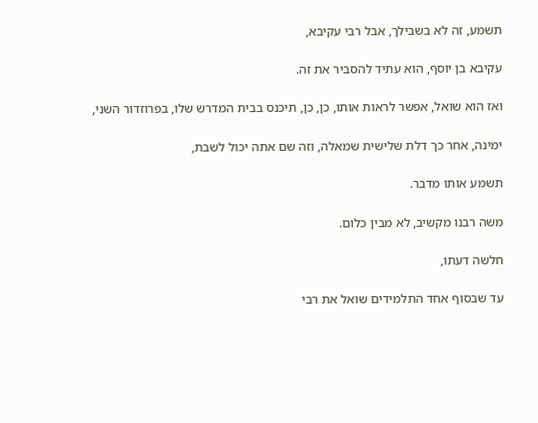תשמע, זה לא בשבילך, אבל רבי עקיבא,

עקיבא בן יוסף, הוא עתיד להסביר את זה.

ואז הוא שואל, אפשר לראות אותו, כן, כן, תיכנס בבית המדרש שלו, בפרוזדור השני,

ימינה, אחר כך דלת שלישית שמאלה, וזה שם אתה יכול לשבת,

תשמע אותו מדבר.

משה רבנו מקשיב, לא מבין כלום.

חלשה דעתו,

עד שבסוף אחד התלמידים שואל את רבי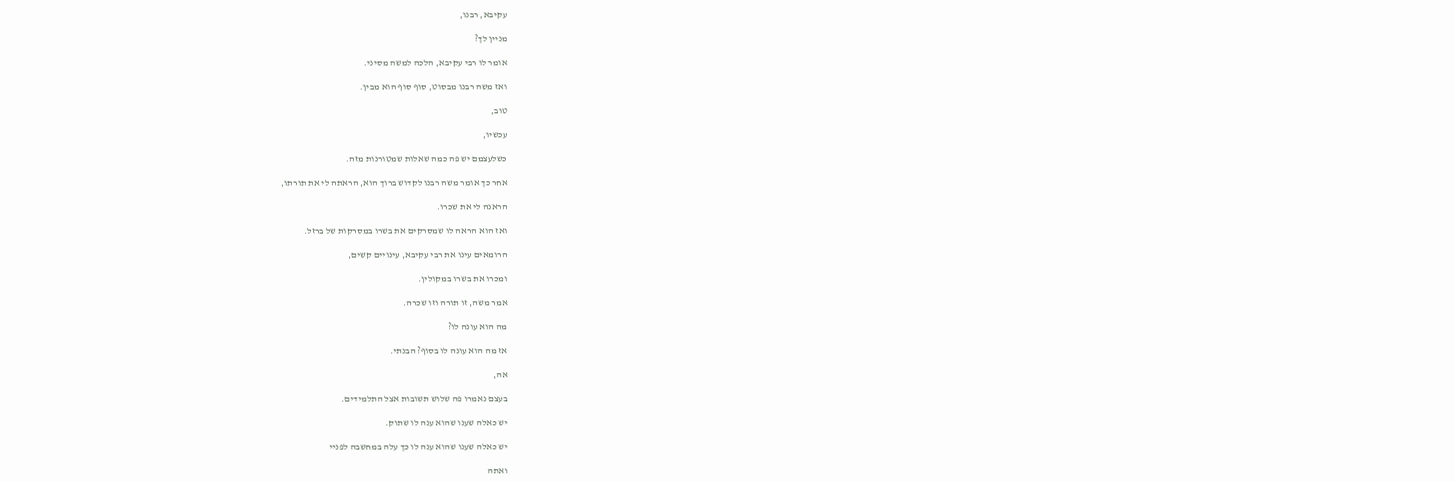עקיבא, רבנו,

מניין לך?

אומר לו רבי עקיבא, הלכה למשה מסיני.

ואז משה רבנו מבסוט, סוף סוף הוא מבין.

טוב,

עכשיו,

כשלעצמם יש פה כמה שאלות שמטורנות מזה.

אחר כך אומר משה רבנו לקדוש ברוך הוא, הראתה לי את תורתו,

הראנה לי את שכרו.

ואז הוא הראה לו שמסרקים את בשרו במסרקות של ברזל.

הרומאים עינו את רבי עקיבא, עינויים קשים,

ומכרו את בשרו במקולין.

אמר משה, זו תורה וזו שכרה.

מה הוא עונה לו?

אז מה הוא עונה לו בסוף? הבנתי.

אה,

בעצם נאמרו פה שלוש תשובות אצל התלמידים.

יש כאלה שענו שהוא ענה לו שתוק.

יש כאלה שענו שהוא ענה לו כך עלה במחשבה לפניי

ואתה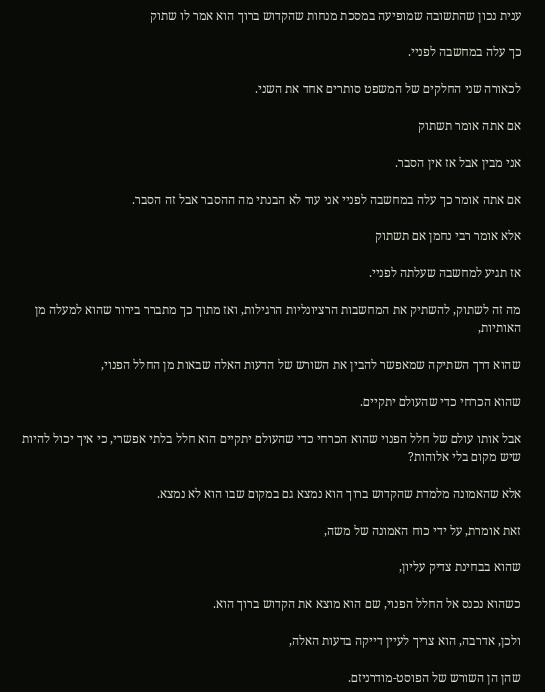ענית נכון שהתשובה שמופיעה במסכת מנחות שהקדוש ברוך הוא אמר לו שתוק

כך עלה במחשבה לפניי.

לכאורה שני החלקים של המשפט סותרים אחד את השני.

אם אתה אומר תשתוק

אני מבין אבל אז אין הסבר.

אם אתה אומר כך עלה במחשבה לפניי אני עוד לא הבנתי מה ההסבר אבל זה הסבר.

אלא אומר רבי נחמן אם תשתוק

אז תגיע למחשבה שעלתה לפניי.

מה זה לשתוק, להשתיק את המחשבות הרציונליות הרגילות, ואז מתוך כך מתברר בירור שהוא למעלה מן האותיות,

שהוא דרך השתיקה שמאפשר להבין את השורש של הדעות האלה שבאות מן החלל הפנוי,

שהוא הכרחי כדי שהעולם יתקיים.

אבל אותו עולם של חלל הפנוי שהוא הכרחי כדי שהעולם יתקיים הוא חלל בלתי אפשרי, כי איך יכול להיות שיש מקום בלי אלוהות?

אלא שהאמונה מלמדת שהקדוש ברוך הוא נמצא גם במקום שבו הוא לא נמצא.

זאת אומרת, על ידי כוח האמונה של משה,

שהוא בבחינת צדיק עליון,

כשהוא נכנס אל החלל הפנוי, שם הוא מוצא את הקדוש ברוך הוא.

ולכן, אדרבה, הוא צריך לעיין דייקה בדעות האלה,

שהן הן השורש של הפוסט-מודרניזם.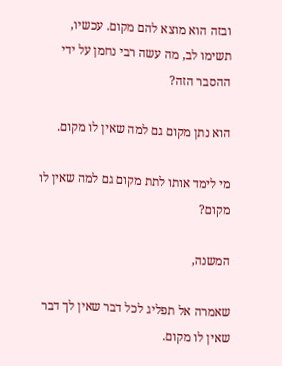ובזה הוא מוצא להם מקום. עכשיו, תשימו לב, מה עשה רבי נחמן על ידי ההסבר הזה?

הוא נתן מקום גם למה שאין לו מקום.

מי לימד אותו לתת מקום גם למה שאין לו מקום?

המשנה,

שאמרה אל תפליג לכל דבר שאין לך דבר שאין לו מקום.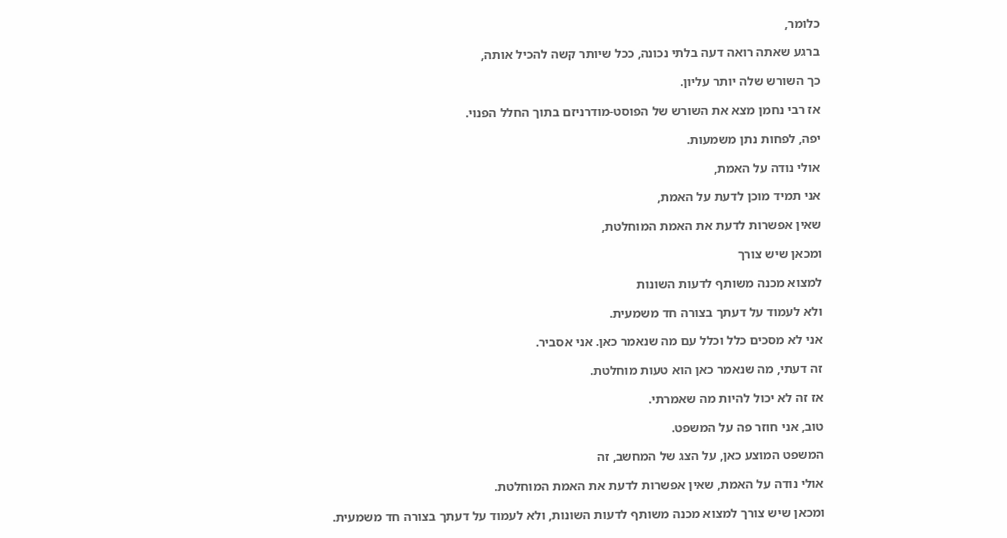כלומר,

ברגע שאתה רואה דעה בלתי נכונה, ככל שיותר קשה להכיל אותה,

כך השורש שלה יותר עליון.

אז רבי נחמן מצא את השורש של הפוסט-מודרניזם בתוך החלל הפנוי.

יפה, לפחות נתן משמעות.

אולי נודה על האמת,

אני תמיד מוכן לדעת על האמת,

שאין אפשרות לדעת את האמת המוחלטת,

ומכאן שיש צורך

למצוא מכנה משותף לדעות השונות

ולא לעמוד על דעתך בצורה חד משמעית.

אני לא מסכים כלל וכלל עם מה שנאמר כאן. אני אסביר.

זה דעתי, מה שנאמר כאן הוא טעות מוחלטת.

אז זה לא יכול להיות מה שאמרתי.

טוב, אני חוזר פה על המשפט.

המשפט המוצע כאן, על הצג של המחשב, זה

אולי נודה על האמת, שאין אפשרות לדעת את האמת המוחלטת.

ומכאן שיש צורך למצוא מכנה משותף לדעות השונות, ולא לעמוד על דעתך בצורה חד משמעית.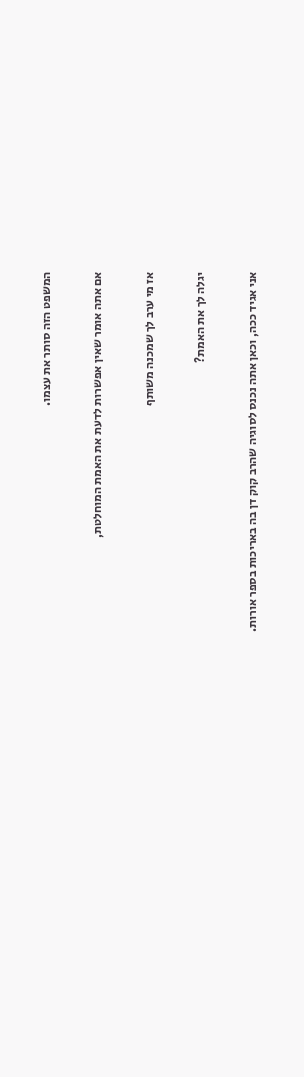המשפט הזה סותר את עצמו.

אם אתה אומר שאין אפשרות לדעת את האמת המוחלטת,

אז מי ערב לך שמכנה משותף

יגלה לך את האמת?

אני אגיד ככה, וכאן אתה נכנס לסוגיה שהרב קוק דן בה באריכות בספר אורות.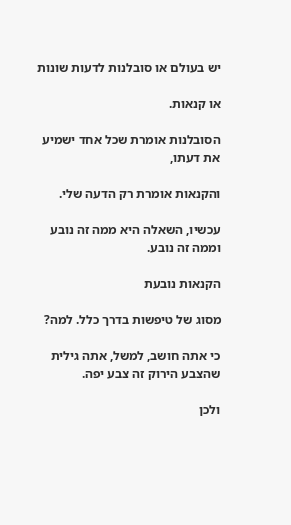יש בעולם או סובלנות לדעות שונות

או קנאות.

הסובלנות אומרת שכל אחד ישמיע את דעתו,

והקנאות אומרת רק הדעה שלי.

עכשיו, השאלה היא ממה זה נובע וממה זה נובע.

הקנאות נובעת

מסוג של טיפשות בדרך כלל. למה?

כי אתה חושב, למשל, אתה גילית שהצבע הירוק זה צבע יפה.

ולכן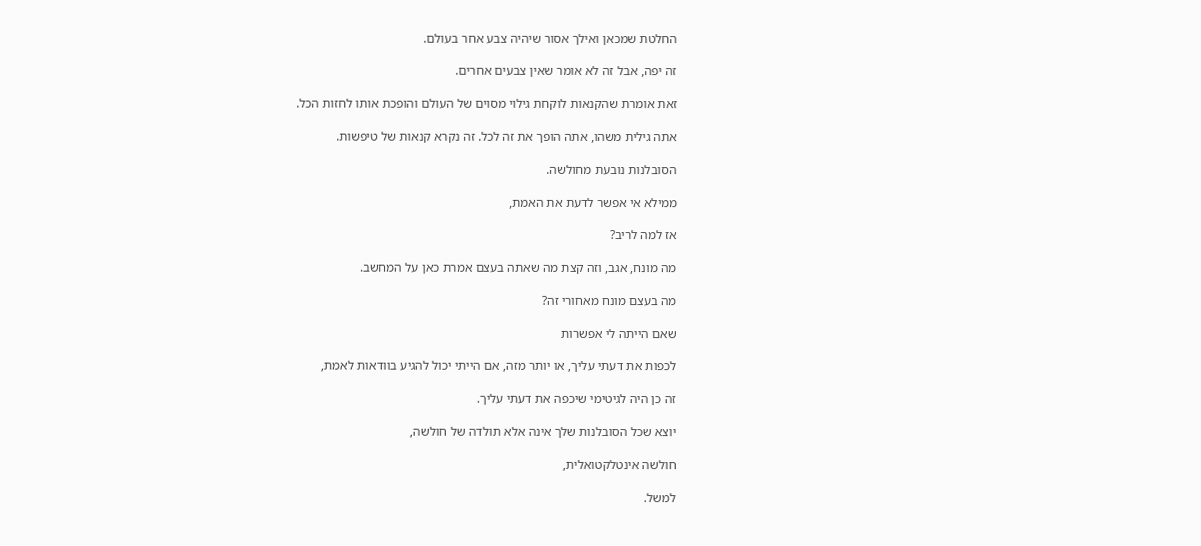החלטת שמכאן ואילך אסור שיהיה צבע אחר בעולם.

זה יפה, אבל זה לא אומר שאין צבעים אחרים.

זאת אומרת שהקנאות לוקחת גילוי מסוים של העולם והופכת אותו לחזות הכל.

אתה גילית משהו, אתה הופך את זה לכל. זה נקרא קנאות של טיפשות.

הסובלנות נובעת מחולשה.

ממילא אי אפשר לדעת את האמת,

אז למה לריב?

מה מונח, אגב, וזה קצת מה שאתה בעצם אמרת כאן על המחשב.

מה בעצם מונח מאחורי זה?

שאם הייתה לי אפשרות

לכפות את דעתי עליך, או יותר מזה, אם הייתי יכול להגיע בוודאות לאמת,

זה כן היה לגיטימי שיכפה את דעתי עליך.

יוצא שכל הסובלנות שלך אינה אלא תולדה של חולשה,

חולשה אינטלקטואלית,

למשל.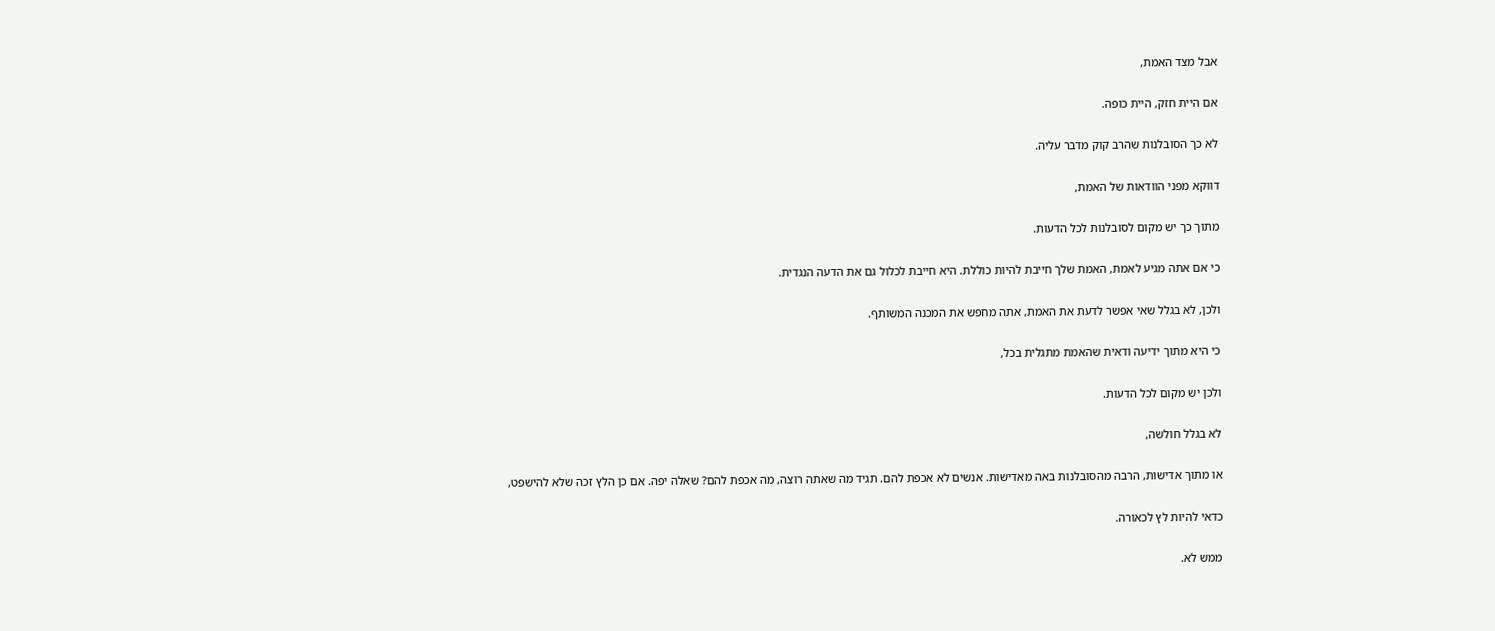אבל מצד האמת,

אם היית חזק, היית כופה.

לא כך הסובלנות שהרב קוק מדבר עליה.

דווקא מפני הוודאות של האמת,

מתוך כך יש מקום לסובלנות לכל הדעות.

כי אם אתה מגיע לאמת, האמת שלך חייבת להיות כוללת. היא חייבת לכלול גם את הדעה הנגדית.

ולכן, לא בגלל שאי אפשר לדעת את האמת, אתה מחפש את המכנה המשותף.

כי היא מתוך ידיעה ודאית שהאמת מתגלית בכל,

ולכן יש מקום לכל הדעות.

לא בגלל חולשה,

או מתוך אדישות, הרבה מהסובלנות באה מאדישות. אנשים לא אכפת להם. תגיד מה שאתה רוצה, מה אכפת להם? שאלה יפה. אם כן הלץ זכה שלא להישפט,

כדאי להיות לץ לכאורה.

ממש לא.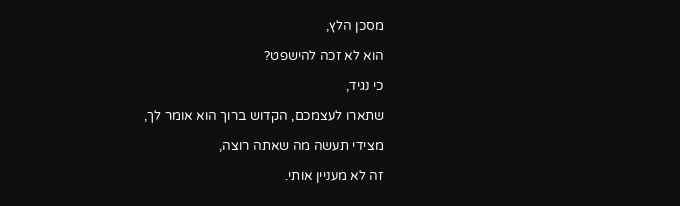מסכן הלץ,

הוא לא זכה להישפט?

כי נגיד,

שתארו לעצמכם, הקדוש ברוך הוא אומר לך,

מצידי תעשה מה שאתה רוצה,

זה לא מעניין אותי.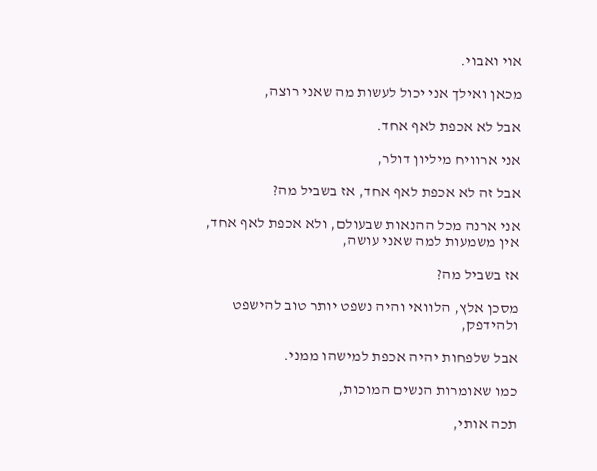אוי ואבוי.

מכאן ואילך אני יכול לעשות מה שאני רוצה,

אבל לא אכפת לאף אחד.

אני ארוויח מיליון דולר,

אבל זה לא אכפת לאף אחד, אז בשביל מה?

אני ארנה מכל ההנאות שבעולם, ולא אכפת לאף אחד, אין משמעות למה שאני עושה,

אז בשביל מה?

מסכן אלץ, הלוואי והיה נשפט יותר טוב להישפט ולהידפק,

אבל שלפחות יהיה אכפת למישהו ממני.

כמו שאומרות הנשים המוכות,

תכה אותי,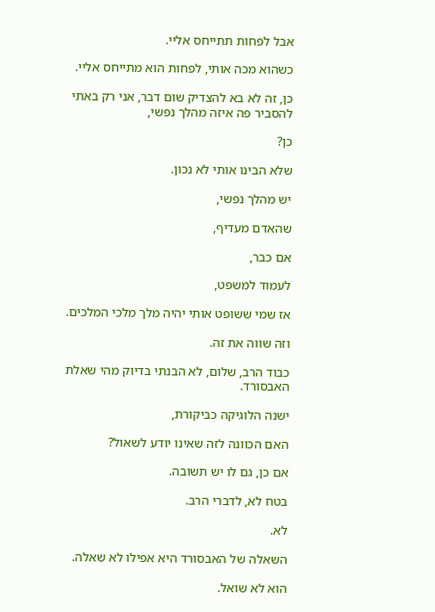אבל לפחות תתייחס אליי.

כשהוא מכה אותי, לפחות הוא מתייחס אליי.

כן, זה לא בא להצדיק שום דבר, אני רק באתי להסביר פה איזה מהלך נפשי,

כן?

שלא הבינו אותי לא נכון.

יש מהלך נפשי,

שהאדם מעדיף,

אם כבר,

לעמוד למשפט,

אז שמי ששופט אותי יהיה מלך מלכי המלכים.

וזה שווה את זה.

כבוד הרב, שלום, לא הבנתי בדיוק מהי שאלת האבסורד.

ישנה הלוגיקה כביקורת,

האם הכוונה לזה שאינו יודע לשאול?

אם כן, גם לו יש תשובה.

בטח לא, לדברי הרב.

לא.

השאלה של האבסורד היא אפילו לא שאלה.

הוא לא שואל.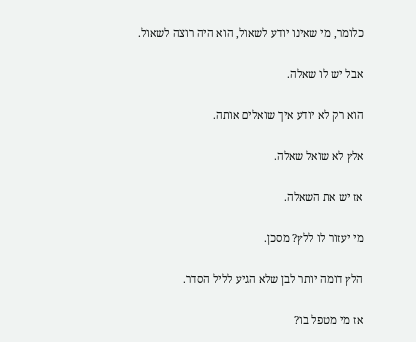כלומר, מי שאינו יודע לשאול, הוא היה רוצה לשאול.

אבל יש לו שאלה.

הוא רק לא יודע איך שואלים אותה.

אלץ לא שואל שאלה.

אז יש את השאלה.

מי יעזור לו ללץ? מסכן.

הלץ דומה יותר לבן שלא הגיע לליל הסדר.

אז מי מטפל בו?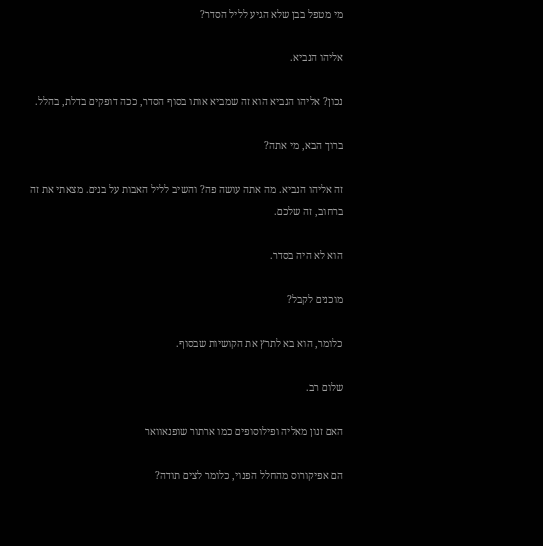מי מטפל בבן שלא הגיע לליל הסדר?

אליהו הנביא.

נכון? אליהו הנביא הוא זה שמביא אותו בסוף הסדר, ככה דופקים בדלת, בהלל.

ברוך הבא, מי אתה?

זה אליהו הנביא. מה אתה עושה פה? והשיב לליל האבות על בנים. מצאתי את זה ברחוב, זה שלכם.

הוא לא היה בסדר.

מוכנים לקבל?

כלומר, הוא בא לתרץ את הקושיות שבסוף.

שלום רב.

האם זנון מאליה ופילוסופים כמו ארתור שופנאוואר

הם אפיקורוס מהחלל הפנוי, כלומר לצים תודה?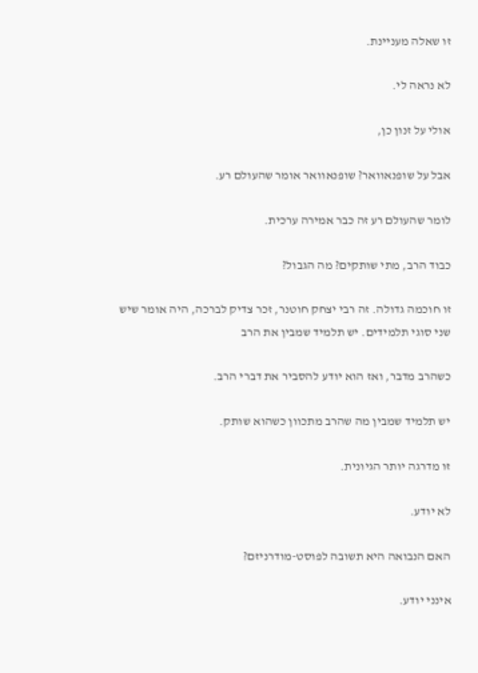זו שאלה מעניינת.

לא נראה לי.

אולי על זנון כן,

אבל על שופנאוואר? שופנאוואר אומר שהעולם רע.

לומר שהעולם רע זה כבר אמירה ערכית.

כבוד הרב, מתי שותקים? מה הגבול?

זו חוכמה גדולה. זה רבי יצחק חוטנר, זכר צדיק לברכה, היה אומר שיש שני סוגי תלמידים. יש תלמיד שמבין את הרב

כשהרב מדבר, ואז הוא יודע להסביר את דברי הרב.

יש תלמיד שמבין מה שהרב מתכוון כשהוא שותק.

זו מדרגה יותר הגיונית.

לא יודע.

האם הנבואה היא תשובה לפוסט-מודרניזם?

אינני יודע.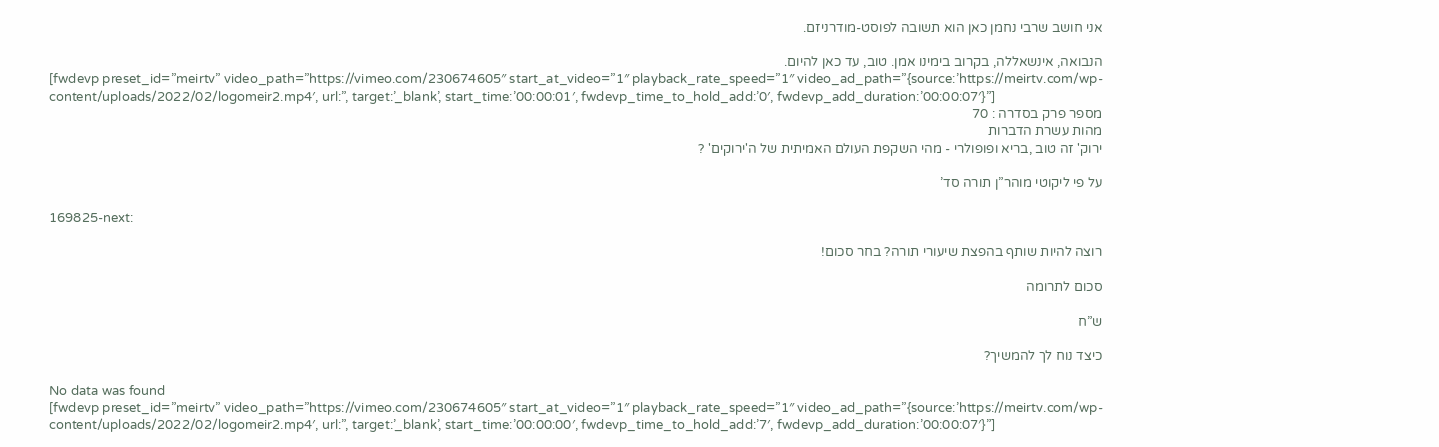אני חושב שרבי נחמן כאן הוא תשובה לפוסט-מודרניזם.

הנבואה, אינשאללה, בקרוב בימינו אמן. טוב, עד כאן להיום.
[fwdevp preset_id=”meirtv” video_path=”https://vimeo.com/230674605″ start_at_video=”1″ playback_rate_speed=”1″ video_ad_path=”{source:’https://meirtv.com/wp-content/uploads/2022/02/logomeir2.mp4′, url:”, target:’_blank’, start_time:’00:00:01′, fwdevp_time_to_hold_add:’0′, fwdevp_add_duration:’00:00:07′}”]
מספר פרק בסדרה : 70
מהות עשרת הדברות
ירוק' זה טוב ,בריא ופופולרי - מהי השקפת העולם האמיתית של ה'ירוקים' ?

על פי ליקוטי מוהר”ן תורה סד’

169825-next:

רוצה להיות שותף בהפצת שיעורי תורה? בחר סכום!

סכום לתרומה

ש”ח

כיצד נוח לך להמשיך?

No data was found
[fwdevp preset_id=”meirtv” video_path=”https://vimeo.com/230674605″ start_at_video=”1″ playback_rate_speed=”1″ video_ad_path=”{source:’https://meirtv.com/wp-content/uploads/2022/02/logomeir2.mp4′, url:”, target:’_blank’, start_time:’00:00:00′, fwdevp_time_to_hold_add:’7′, fwdevp_add_duration:’00:00:07′}”]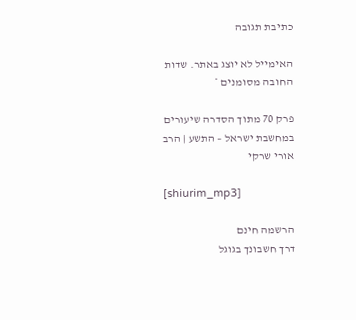כתיבת תגובה

האימייל לא יוצג באתר. שדות החובה מסומנים *

פרק 70 מתוך הסדרה שיעורים במחשבת ישראל – התשע | הרב אורי שרקי

[shiurim_mp3]

הרשמה חינם
דרך חשבונך בגוגל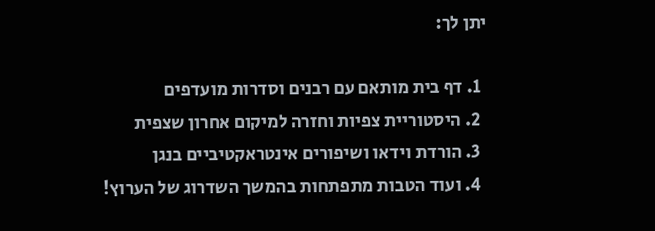יתן לך:

  1. דף בית מותאם עם רבנים וסדרות מועדפים
  2. היסטוריית צפיות וחזרה למיקום אחרון שצפית
  3. הורדת וידאו ושיפורים אינטראקטיביים בנגן
  4. ועוד הטבות מתפתחות בהמשך השדרוג של הערוץ!